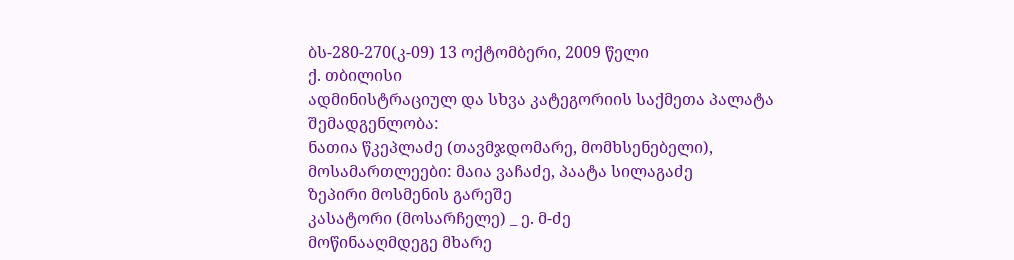ბს-280-270(კ-09) 13 ოქტომბერი, 2009 წელი
ქ. თბილისი
ადმინისტრაციულ და სხვა კატეგორიის საქმეთა პალატა
შემადგენლობა:
ნათია წკეპლაძე (თავმჯდომარე, მომხსენებელი),
მოსამართლეები: მაია ვაჩაძე, პაატა სილაგაძე
ზეპირი მოსმენის გარეშე
კასატორი (მოსარჩელე) _ ე. მ-ძე
მოწინააღმდეგე მხარე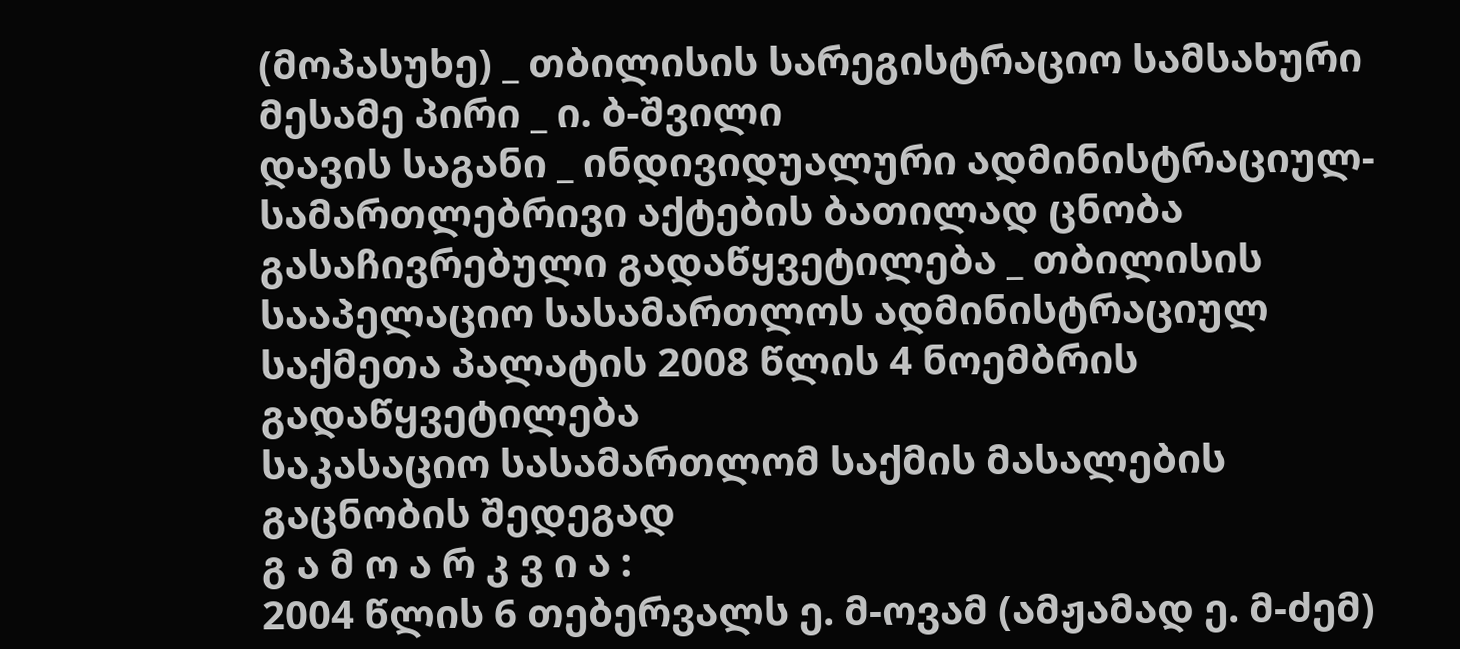(მოპასუხე) _ თბილისის სარეგისტრაციო სამსახური
მესამე პირი _ ი. ბ-შვილი
დავის საგანი _ ინდივიდუალური ადმინისტრაციულ-სამართლებრივი აქტების ბათილად ცნობა
გასაჩივრებული გადაწყვეტილება _ თბილისის სააპელაციო სასამართლოს ადმინისტრაციულ საქმეთა პალატის 2008 წლის 4 ნოემბრის გადაწყვეტილება
საკასაციო სასამართლომ საქმის მასალების გაცნობის შედეგად
გ ა მ ო ა რ კ ვ ი ა :
2004 წლის 6 თებერვალს ე. მ-ოვამ (ამჟამად ე. მ-ძემ)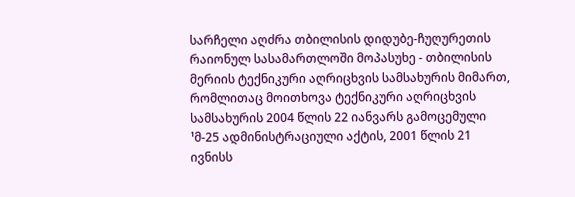სარჩელი აღძრა თბილისის დიდუბე-ჩუღურეთის რაიონულ სასამართლოში მოპასუხე - თბილისის მერიის ტექნიკური აღრიცხვის სამსახურის მიმართ, რომლითაც მოითხოვა ტექნიკური აღრიცხვის სამსახურის 2004 წლის 22 იანვარს გამოცემული ¹მ-25 ადმინისტრაციული აქტის, 2001 წლის 21 ივნისს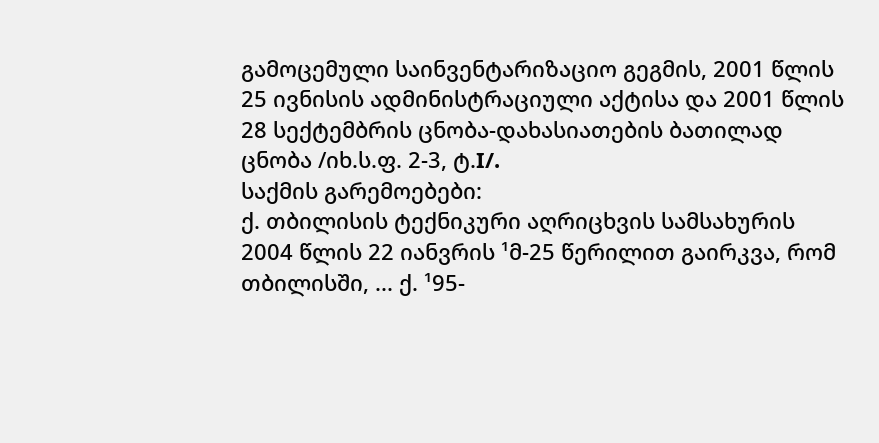გამოცემული საინვენტარიზაციო გეგმის, 2001 წლის 25 ივნისის ადმინისტრაციული აქტისა და 2001 წლის 28 სექტემბრის ცნობა-დახასიათების ბათილად ცნობა /იხ.ს.ფ. 2-3, ტ.I/.
საქმის გარემოებები:
ქ. თბილისის ტექნიკური აღრიცხვის სამსახურის 2004 წლის 22 იანვრის ¹მ-25 წერილით გაირკვა, რომ თბილისში, ... ქ. ¹95-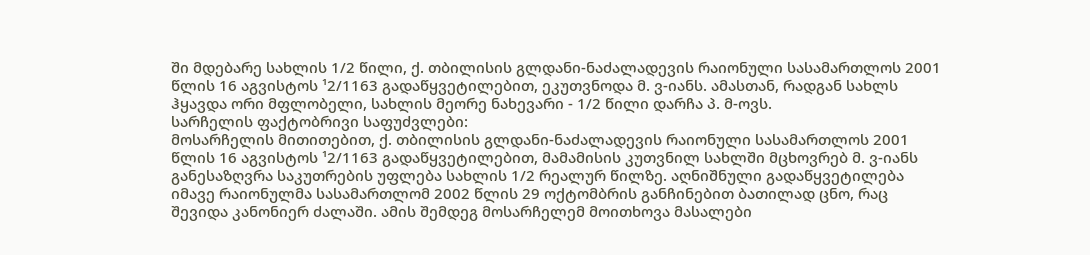ში მდებარე სახლის 1/2 წილი, ქ. თბილისის გლდანი-ნაძალადევის რაიონული სასამართლოს 2001 წლის 16 აგვისტოს ¹2/1163 გადაწყვეტილებით, ეკუთვნოდა მ. ვ-იანს. ამასთან, რადგან სახლს ჰყავდა ორი მფლობელი, სახლის მეორე ნახევარი - 1/2 წილი დარჩა პ. მ-ოვს.
სარჩელის ფაქტობრივი საფუძვლები:
მოსარჩელის მითითებით, ქ. თბილისის გლდანი-ნაძალადევის რაიონული სასამართლოს 2001 წლის 16 აგვისტოს ¹2/1163 გადაწყვეტილებით, მამამისის კუთვნილ სახლში მცხოვრებ მ. ვ-იანს განესაზღვრა საკუთრების უფლება სახლის 1/2 რეალურ წილზე. აღნიშნული გადაწყვეტილება იმავე რაიონულმა სასამართლომ 2002 წლის 29 ოქტომბრის განჩინებით ბათილად ცნო, რაც შევიდა კანონიერ ძალაში. ამის შემდეგ მოსარჩელემ მოითხოვა მასალები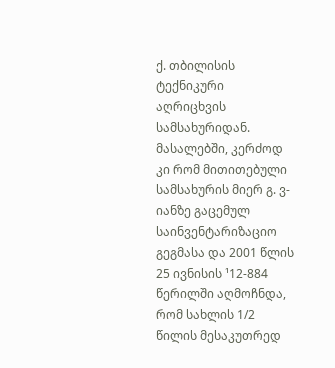ქ. თბილისის ტექნიკური აღრიცხვის სამსახურიდან. მასალებში, კერძოდ კი რომ მითითებული სამსახურის მიერ გ. ვ-იანზე გაცემულ საინვენტარიზაციო გეგმასა და 2001 წლის 25 ივნისის ¹12-884 წერილში აღმოჩნდა, რომ სახლის 1/2 წილის მესაკუთრედ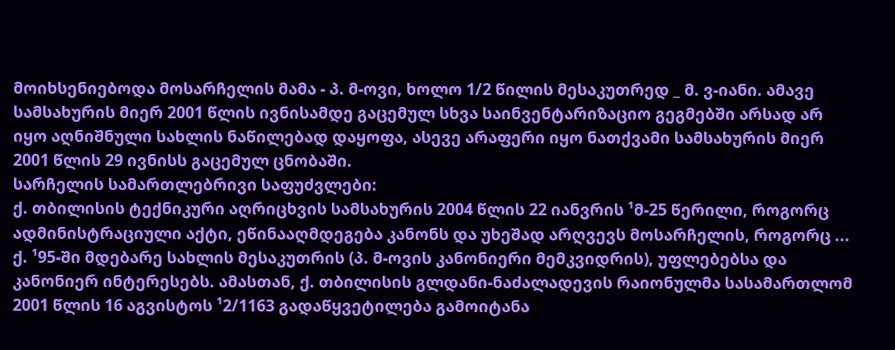მოიხსენიებოდა მოსარჩელის მამა - პ. მ-ოვი, ხოლო 1/2 წილის მესაკუთრედ _ მ. ვ-იანი. ამავე სამსახურის მიერ 2001 წლის ივნისამდე გაცემულ სხვა საინვენტარიზაციო გეგმებში არსად არ იყო აღნიშნული სახლის ნაწილებად დაყოფა, ასევე არაფერი იყო ნათქვამი სამსახურის მიერ 2001 წლის 29 ივნისს გაცემულ ცნობაში.
სარჩელის სამართლებრივი საფუძვლები:
ქ. თბილისის ტექნიკური აღრიცხვის სამსახურის 2004 წლის 22 იანვრის ¹მ-25 წერილი, როგორც ადმინისტრაციული აქტი, ეწინააღმდეგება კანონს და უხეშად არღვევს მოსარჩელის, როგორც ... ქ. ¹95-ში მდებარე სახლის მესაკუთრის (პ. მ-ოვის კანონიერი მემკვიდრის), უფლებებსა და კანონიერ ინტერესებს. ამასთან, ქ. თბილისის გლდანი-ნაძალადევის რაიონულმა სასამართლომ 2001 წლის 16 აგვისტოს ¹2/1163 გადაწყვეტილება გამოიტანა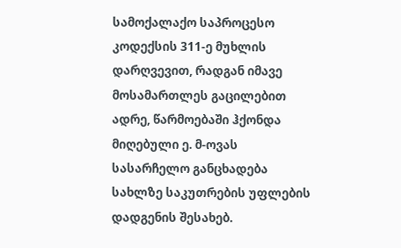სამოქალაქო საპროცესო კოდექსის 311-ე მუხლის დარღვევით, რადგან იმავე მოსამართლეს გაცილებით ადრე, წარმოებაში ჰქონდა მიღებული ე. მ-ოვას სასარჩელო განცხადება სახლზე საკუთრების უფლების დადგენის შესახებ.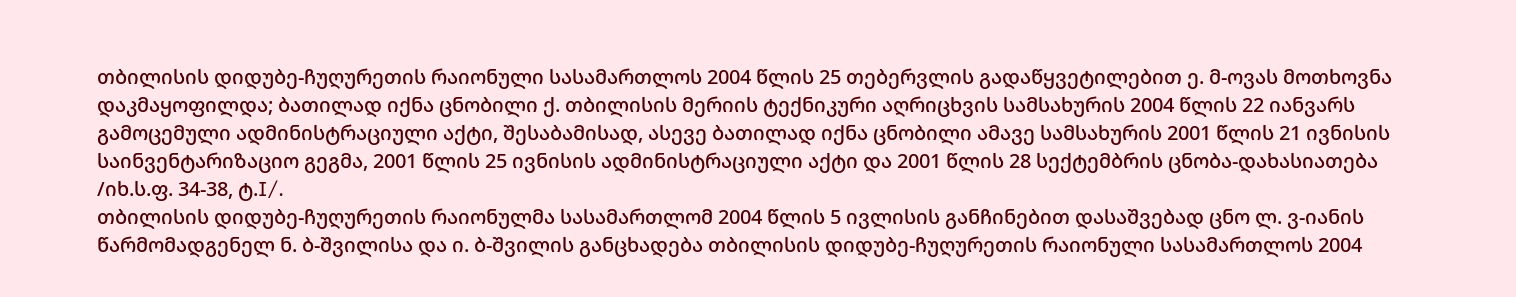თბილისის დიდუბე-ჩუღურეთის რაიონული სასამართლოს 2004 წლის 25 თებერვლის გადაწყვეტილებით ე. მ-ოვას მოთხოვნა დაკმაყოფილდა; ბათილად იქნა ცნობილი ქ. თბილისის მერიის ტექნიკური აღრიცხვის სამსახურის 2004 წლის 22 იანვარს გამოცემული ადმინისტრაციული აქტი, შესაბამისად, ასევე ბათილად იქნა ცნობილი ამავე სამსახურის 2001 წლის 21 ივნისის საინვენტარიზაციო გეგმა, 2001 წლის 25 ივნისის ადმინისტრაციული აქტი და 2001 წლის 28 სექტემბრის ცნობა-დახასიათება /იხ.ს.ფ. 34-38, ტ.I/.
თბილისის დიდუბე-ჩუღურეთის რაიონულმა სასამართლომ 2004 წლის 5 ივლისის განჩინებით დასაშვებად ცნო ლ. ვ-იანის წარმომადგენელ ნ. ბ-შვილისა და ი. ბ-შვილის განცხადება თბილისის დიდუბე-ჩუღურეთის რაიონული სასამართლოს 2004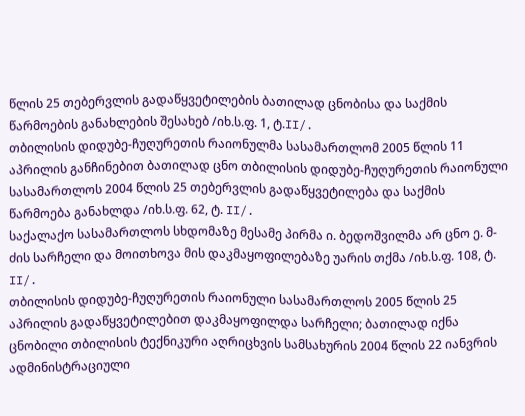წლის 25 თებერვლის გადაწყვეტილების ბათილად ცნობისა და საქმის წარმოების განახლების შესახებ /იხ.ს.ფ. 1, ტ.II/.
თბილისის დიდუბე-ჩუღურეთის რაიონულმა სასამართლომ 2005 წლის 11 აპრილის განჩინებით ბათილად ცნო თბილისის დიდუბე-ჩუღურეთის რაიონული სასამართლოს 2004 წლის 25 თებერვლის გადაწყვეტილება და საქმის წარმოება განახლდა /იხ.ს.ფ. 62, ტ. II/.
საქალაქო სასამართლოს სხდომაზე მესამე პირმა ი. ბედოშვილმა არ ცნო ე. მ-ძის სარჩელი და მოითხოვა მის დაკმაყოფილებაზე უარის თქმა /იხ.ს.ფ. 108, ტ. II/.
თბილისის დიდუბე-ჩუღურეთის რაიონული სასამართლოს 2005 წლის 25 აპრილის გადაწყვეტილებით დაკმაყოფილდა სარჩელი; ბათილად იქნა ცნობილი თბილისის ტექნიკური აღრიცხვის სამსახურის 2004 წლის 22 იანვრის ადმინისტრაციული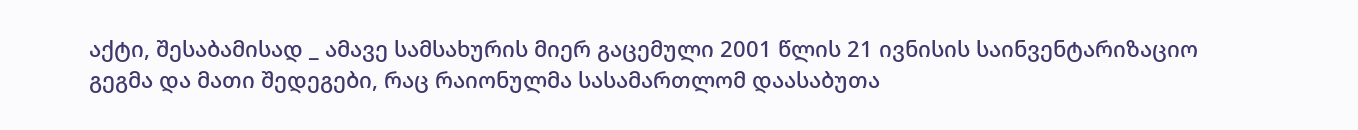აქტი, შესაბამისად _ ამავე სამსახურის მიერ გაცემული 2001 წლის 21 ივნისის საინვენტარიზაციო გეგმა და მათი შედეგები, რაც რაიონულმა სასამართლომ დაასაბუთა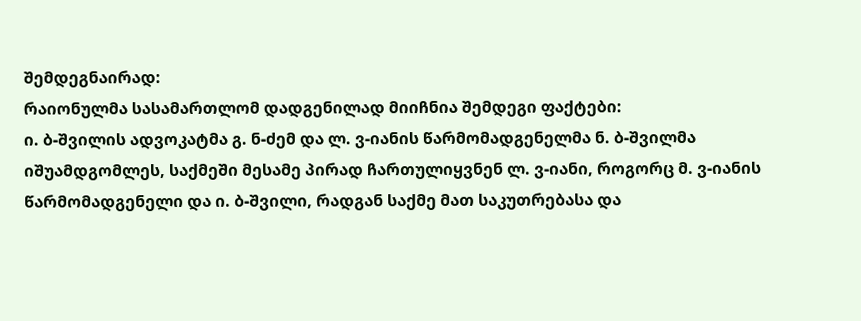შემდეგნაირად:
რაიონულმა სასამართლომ დადგენილად მიიჩნია შემდეგი ფაქტები:
ი. ბ-შვილის ადვოკატმა გ. ნ-ძემ და ლ. ვ-იანის წარმომადგენელმა ნ. ბ-შვილმა იშუამდგომლეს, საქმეში მესამე პირად ჩართულიყვნენ ლ. ვ-იანი, როგორც მ. ვ-იანის წარმომადგენელი და ი. ბ-შვილი, რადგან საქმე მათ საკუთრებასა და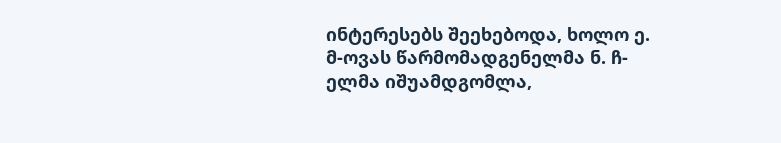ინტერესებს შეეხებოდა, ხოლო ე. მ-ოვას წარმომადგენელმა ნ. ჩ-ელმა იშუამდგომლა,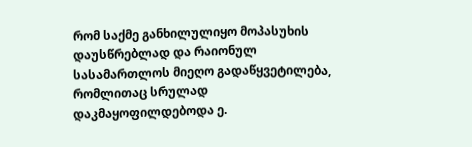რომ საქმე განხილულიყო მოპასუხის დაუსწრებლად და რაიონულ სასამართლოს მიეღო გადაწყვეტილება, რომლითაც სრულად დაკმაყოფილდებოდა ე.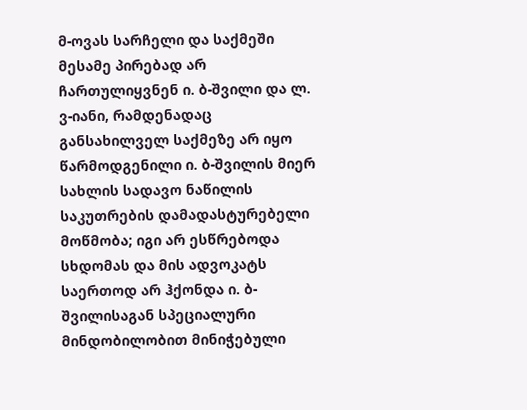მ-ოვას სარჩელი და საქმეში მესამე პირებად არ ჩართულიყვნენ ი. ბ-შვილი და ლ. ვ-იანი, რამდენადაც განსახილველ საქმეზე არ იყო წარმოდგენილი ი. ბ-შვილის მიერ სახლის სადავო ნაწილის საკუთრების დამადასტურებელი მოწმობა; იგი არ ესწრებოდა სხდომას და მის ადვოკატს საერთოდ არ ჰქონდა ი. ბ-შვილისაგან სპეციალური მინდობილობით მინიჭებული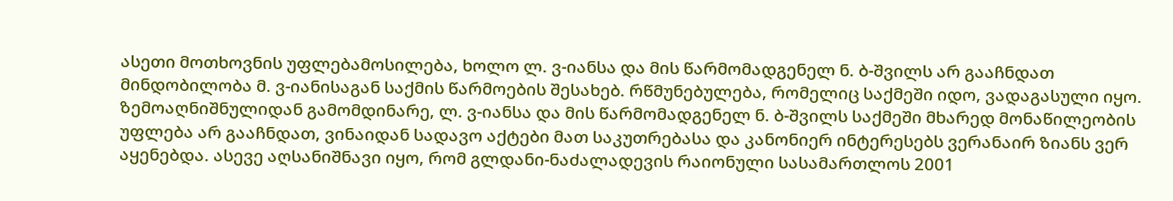ასეთი მოთხოვნის უფლებამოსილება, ხოლო ლ. ვ-იანსა და მის წარმომადგენელ ნ. ბ-შვილს არ გააჩნდათ მინდობილობა მ. ვ-იანისაგან საქმის წარმოების შესახებ. რწმუნებულება, რომელიც საქმეში იდო, ვადაგასული იყო.
ზემოაღნიშნულიდან გამომდინარე, ლ. ვ-იანსა და მის წარმომადგენელ ნ. ბ-შვილს საქმეში მხარედ მონაწილეობის უფლება არ გააჩნდათ, ვინაიდან სადავო აქტები მათ საკუთრებასა და კანონიერ ინტერესებს ვერანაირ ზიანს ვერ აყენებდა. ასევე აღსანიშნავი იყო, რომ გლდანი-ნაძალადევის რაიონული სასამართლოს 2001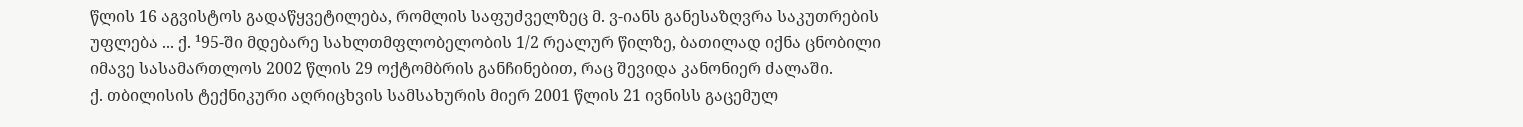წლის 16 აგვისტოს გადაწყვეტილება, რომლის საფუძველზეც მ. ვ-იანს განესაზღვრა საკუთრების უფლება ... ქ. ¹95-ში მდებარე სახლთმფლობელობის 1/2 რეალურ წილზე, ბათილად იქნა ცნობილი იმავე სასამართლოს 2002 წლის 29 ოქტომბრის განჩინებით, რაც შევიდა კანონიერ ძალაში.
ქ. თბილისის ტექნიკური აღრიცხვის სამსახურის მიერ 2001 წლის 21 ივნისს გაცემულ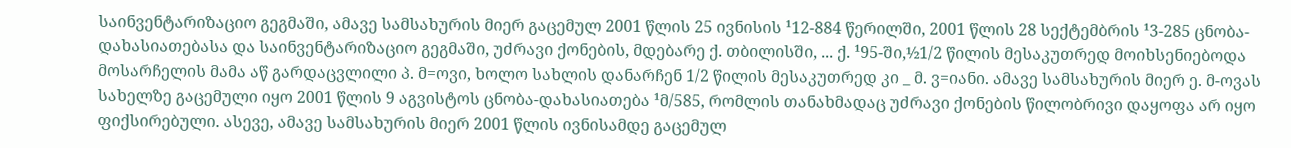საინვენტარიზაციო გეგმაში, ამავე სამსახურის მიერ გაცემულ 2001 წლის 25 ივნისის ¹12-884 წერილში, 2001 წლის 28 სექტემბრის ¹3-285 ცნობა-დახასიათებასა და საინვენტარიზაციო გეგმაში, უძრავი ქონების, მდებარე ქ. თბილისში, ... ქ. ¹95-ში,½1/2 წილის მესაკუთრედ მოიხსენიებოდა მოსარჩელის მამა აწ გარდაცვლილი პ. მ=ოვი, ხოლო სახლის დანარჩენ 1/2 წილის მესაკუთრედ კი _ მ. ვ=იანი. ამავე სამსახურის მიერ ე. მ-ოვას სახელზე გაცემული იყო 2001 წლის 9 აგვისტოს ცნობა-დახასიათება ¹მ/585, რომლის თანახმადაც უძრავი ქონების წილობრივი დაყოფა არ იყო ფიქსირებული. ასევე, ამავე სამსახურის მიერ 2001 წლის ივნისამდე გაცემულ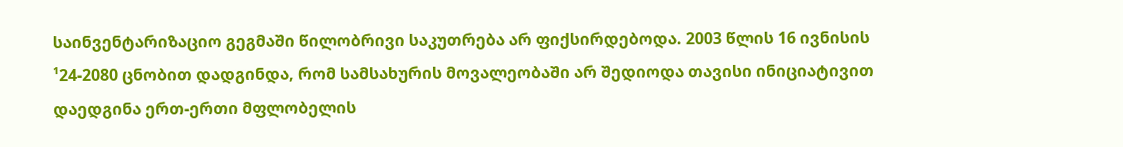საინვენტარიზაციო გეგმაში წილობრივი საკუთრება არ ფიქსირდებოდა. 2003 წლის 16 ივნისის ¹24-2080 ცნობით დადგინდა, რომ სამსახურის მოვალეობაში არ შედიოდა თავისი ინიციატივით დაედგინა ერთ-ერთი მფლობელის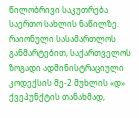წილობრივი საკუთრება საერთო სახლის ნაწილზე.
რაიონული სასამართლოს განმარტებით, საქართველოს ზოგადი ადმინისტრაციული კოდექსის მე-2 მუხლის «დ» ქვეპუნქტის თანახმად,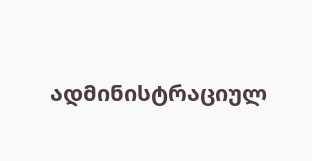ადმინისტრაციულ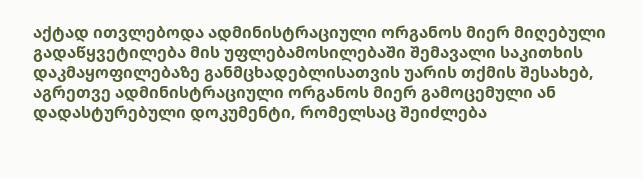აქტად ითვლებოდა ადმინისტრაციული ორგანოს მიერ მიღებული გადაწყვეტილება მის უფლებამოსილებაში შემავალი საკითხის დაკმაყოფილებაზე განმცხადებლისათვის უარის თქმის შესახებ, აგრეთვე ადმინისტრაციული ორგანოს მიერ გამოცემული ან დადასტურებული დოკუმენტი, რომელსაც შეიძლება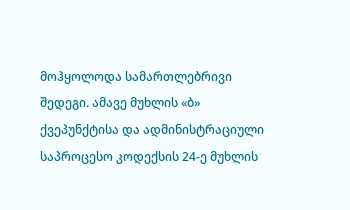მოჰყოლოდა სამართლებრივი შედეგი. ამავე მუხლის «ბ» ქვეპუნქტისა და ადმინისტრაციული საპროცესო კოდექსის 24-ე მუხლის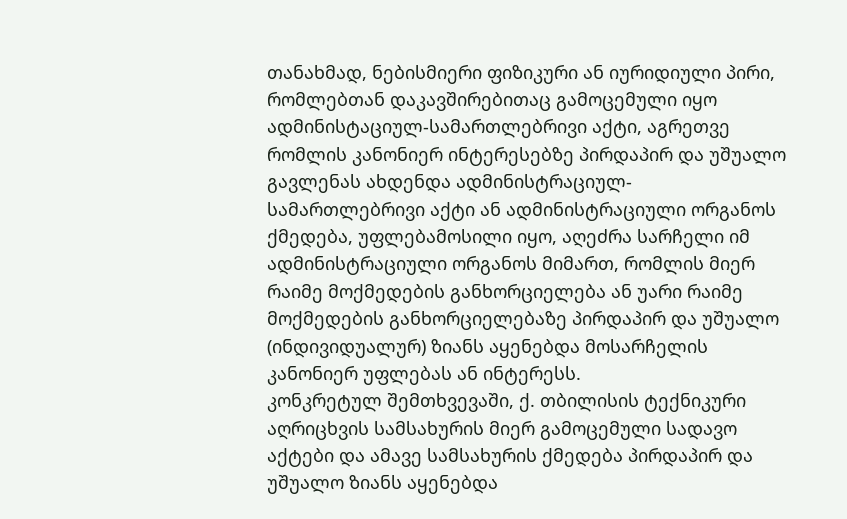თანახმად, ნებისმიერი ფიზიკური ან იურიდიული პირი, რომლებთან დაკავშირებითაც გამოცემული იყო ადმინისტაციულ-სამართლებრივი აქტი, აგრეთვე რომლის კანონიერ ინტერესებზე პირდაპირ და უშუალო გავლენას ახდენდა ადმინისტრაციულ-სამართლებრივი აქტი ან ადმინისტრაციული ორგანოს ქმედება, უფლებამოსილი იყო, აღეძრა სარჩელი იმ ადმინისტრაციული ორგანოს მიმართ, რომლის მიერ რაიმე მოქმედების განხორციელება ან უარი რაიმე მოქმედების განხორციელებაზე პირდაპირ და უშუალო (ინდივიდუალურ) ზიანს აყენებდა მოსარჩელის კანონიერ უფლებას ან ინტერესს.
კონკრეტულ შემთხვევაში, ქ. თბილისის ტექნიკური აღრიცხვის სამსახურის მიერ გამოცემული სადავო აქტები და ამავე სამსახურის ქმედება პირდაპირ და უშუალო ზიანს აყენებდა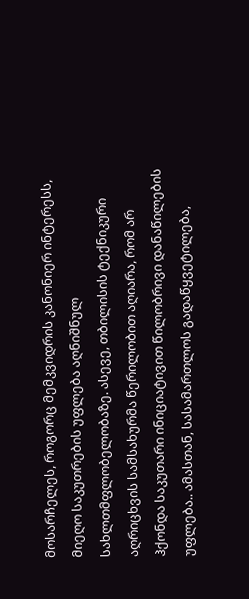მოსარჩელეს, როგორც მემკვიდრის კანონიერ ინტერესს, მიეღო საკუთრების უფლება აღნიშნულ სახლთმფლობელობაზე. ასევე, თბილისის ტექნიკური აღრიცხვის სამსახურმა წერილობით აღიარა, რომ არ ჰქონდა საკუთარი ინიციატივით წილობრივი დანაწილების უფლება.. ამასთან, სასამართლოს გადაწყვეტილება,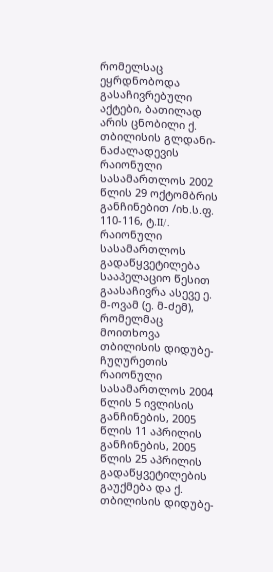რომელსაც ეყრდნობოდა გასაჩივრებული აქტები, ბათილად არის ცნობილი ქ. თბილისის გლდანი-ნაძალადევის რაიონული სასამართლოს 2002 წლის 29 ოქტომბრის განჩინებით /იხ.ს.ფ. 110-116, ტ.II/.
რაიონული სასამართლოს გადაწყვეტილება სააპელაციო წესით გაასაჩივრა ასევე ე. მ-ოვამ (ე. მ-ძემ), რომელმაც მოითხოვა თბილისის დიდუბე-ჩუღურეთის რაიონული სასამართლოს 2004 წლის 5 ივლისის განჩინების, 2005 წლის 11 აპრილის განჩინების, 2005 წლის 25 აპრილის გადაწყვეტილების გაუქმება და ქ. თბილისის დიდუბე-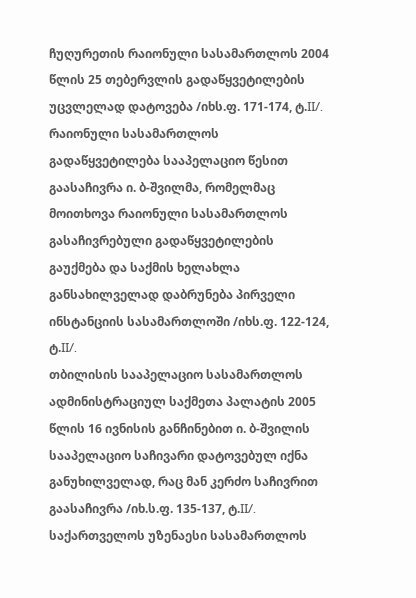ჩუღურეთის რაიონული სასამართლოს 2004 წლის 25 თებერვლის გადაწყვეტილების უცვლელად დატოვება /იხს.ფ. 171-174, ტ.II/.
რაიონული სასამართლოს გადაწყვეტილება სააპელაციო წესით გაასაჩივრა ი. ბ-შვილმა, რომელმაც მოითხოვა რაიონული სასამართლოს გასაჩივრებული გადაწყვეტილების გაუქმება და საქმის ხელახლა განსახილველად დაბრუნება პირველი ინსტანციის სასამართლოში /იხს.ფ. 122-124, ტ.II/.
თბილისის სააპელაციო სასამართლოს ადმინისტრაციულ საქმეთა პალატის 2005 წლის 16 ივნისის განჩინებით ი. ბ-შვილის სააპელაციო საჩივარი დატოვებულ იქნა განუხილველად, რაც მან კერძო საჩივრით გაასაჩივრა /იხ.ს.ფ. 135-137, ტ.II/.
საქართველოს უზენაესი სასამართლოს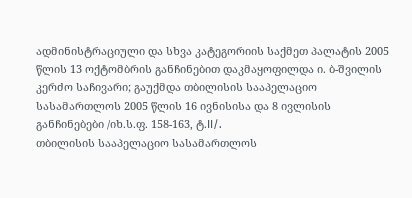ადმინისტრაციული და სხვა კატეგორიის საქმეთ პალატის 2005 წლის 13 ოქტომბრის განჩინებით დაკმაყოფილდა ი. ბ-შვილის კერძო საჩივარი; გაუქმდა თბილისის სააპელაციო სასამართლოს 2005 წლის 16 ივნისისა და 8 ივლისის განჩინებები /იხ.ს.ფ. 158-163, ტ.II/.
თბილისის სააპელაციო სასამართლოს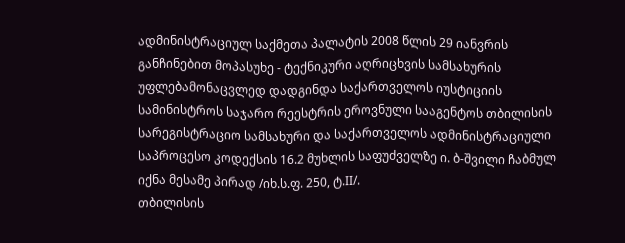ადმინისტრაციულ საქმეთა პალატის 2008 წლის 29 იანვრის განჩინებით მოპასუხე - ტექნიკური აღრიცხვის სამსახურის უფლებამონაცვლედ დადგინდა საქართველოს იუსტიციის სამინისტროს საჯარო რეესტრის ეროვნული სააგენტოს თბილისის სარეგისტრაციო სამსახური და საქართველოს ადმინისტრაციული საპროცესო კოდექსის 16.2 მუხლის საფუძველზე ი. ბ-შვილი ჩაბმულ იქნა მესამე პირად /იხ.ს.ფ. 250, ტ.II/.
თბილისის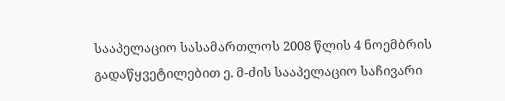სააპელაციო სასამართლოს 2008 წლის 4 ნოემბრის გადაწყვეტილებით ე. მ-ძის სააპელაციო საჩივარი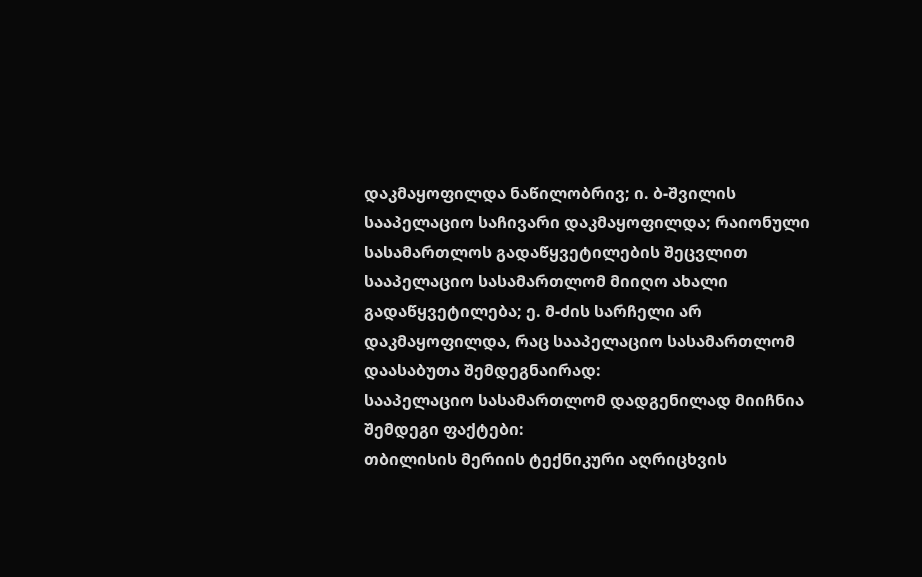დაკმაყოფილდა ნაწილობრივ; ი. ბ-შვილის სააპელაციო საჩივარი დაკმაყოფილდა; რაიონული სასამართლოს გადაწყვეტილების შეცვლით სააპელაციო სასამართლომ მიიღო ახალი გადაწყვეტილება; ე. მ-ძის სარჩელი არ დაკმაყოფილდა, რაც სააპელაციო სასამართლომ დაასაბუთა შემდეგნაირად:
სააპელაციო სასამართლომ დადგენილად მიიჩნია შემდეგი ფაქტები:
თბილისის მერიის ტექნიკური აღრიცხვის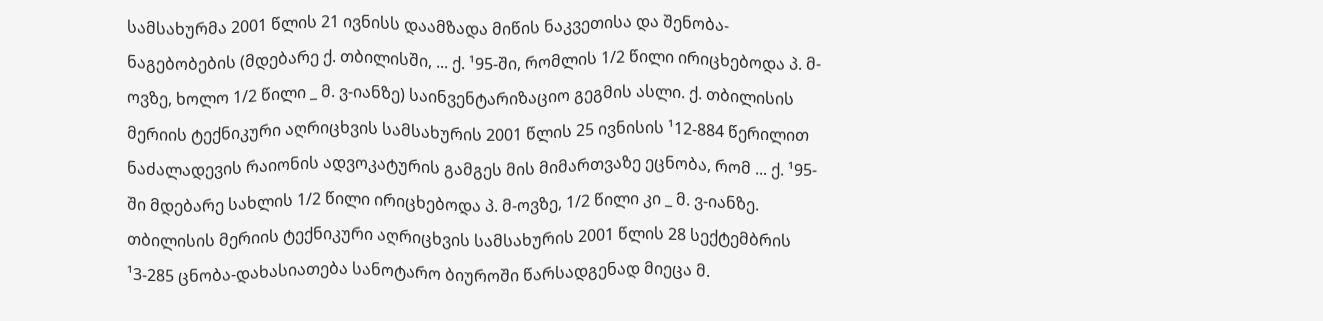სამსახურმა 2001 წლის 21 ივნისს დაამზადა მიწის ნაკვეთისა და შენობა-ნაგებობების (მდებარე ქ. თბილისში, ... ქ. ¹95-ში, რომლის 1/2 წილი ირიცხებოდა პ. მ-ოვზე, ხოლო 1/2 წილი _ მ. ვ-იანზე) საინვენტარიზაციო გეგმის ასლი. ქ. თბილისის მერიის ტექნიკური აღრიცხვის სამსახურის 2001 წლის 25 ივნისის ¹12-884 წერილით ნაძალადევის რაიონის ადვოკატურის გამგეს მის მიმართვაზე ეცნობა, რომ ... ქ. ¹95-ში მდებარე სახლის 1/2 წილი ირიცხებოდა პ. მ-ოვზე, 1/2 წილი კი _ მ. ვ-იანზე. თბილისის მერიის ტექნიკური აღრიცხვის სამსახურის 2001 წლის 28 სექტემბრის ¹3-285 ცნობა-დახასიათება სანოტარო ბიუროში წარსადგენად მიეცა მ.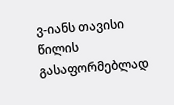ვ-იანს თავისი წილის გასაფორმებლად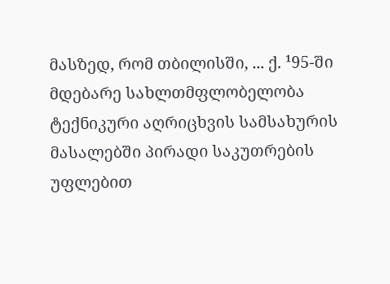მასზედ, რომ თბილისში, ... ქ. ¹95-ში მდებარე სახლთმფლობელობა ტექნიკური აღრიცხვის სამსახურის მასალებში პირადი საკუთრების უფლებით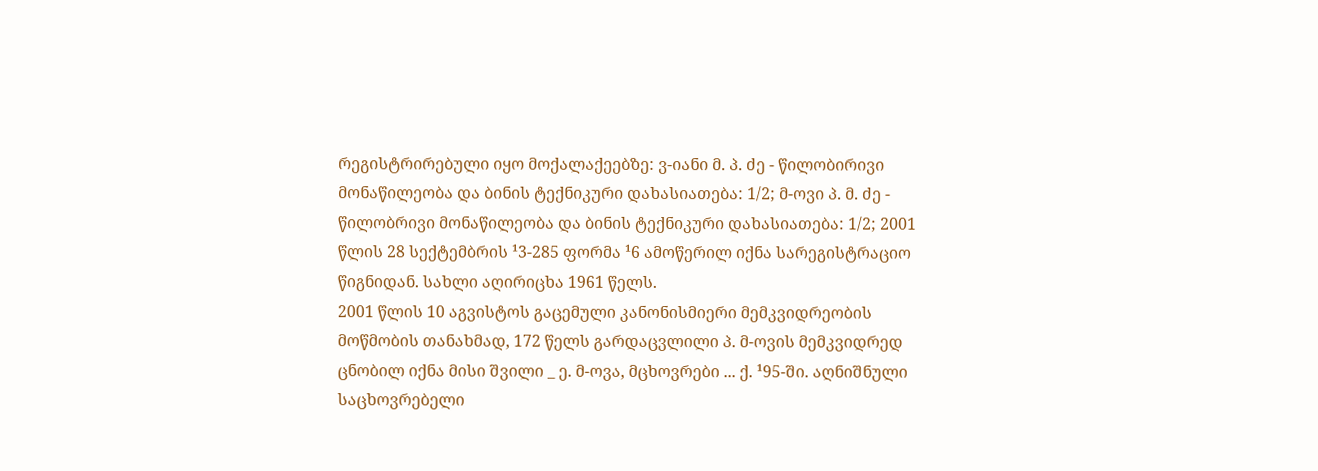რეგისტრირებული იყო მოქალაქეებზე: ვ-იანი მ. პ. ძე - წილობირივი მონაწილეობა და ბინის ტექნიკური დახასიათება: 1/2; მ-ოვი პ. მ. ძე - წილობრივი მონაწილეობა და ბინის ტექნიკური დახასიათება: 1/2; 2001 წლის 28 სექტემბრის ¹3-285 ფორმა ¹6 ამოწერილ იქნა სარეგისტრაციო წიგნიდან. სახლი აღირიცხა 1961 წელს.
2001 წლის 10 აგვისტოს გაცემული კანონისმიერი მემკვიდრეობის მოწმობის თანახმად, 172 წელს გარდაცვლილი პ. მ-ოვის მემკვიდრედ ცნობილ იქნა მისი შვილი _ ე. მ-ოვა, მცხოვრები ... ქ. ¹95-ში. აღნიშნული საცხოვრებელი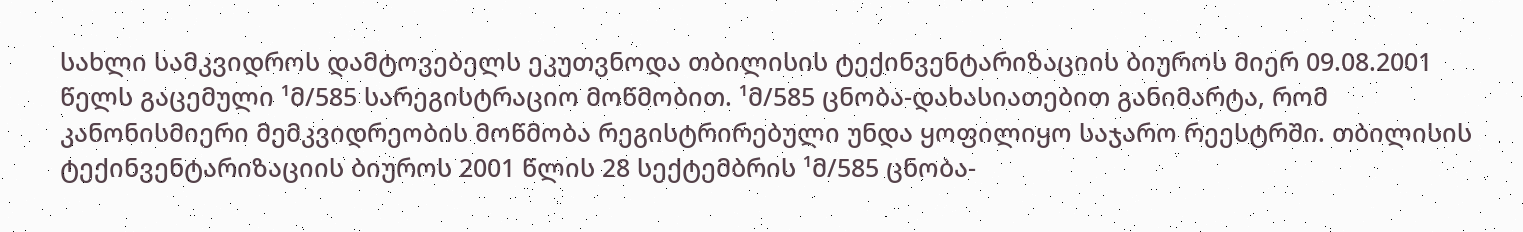სახლი სამკვიდროს დამტოვებელს ეკუთვნოდა თბილისის ტექინვენტარიზაციის ბიუროს მიერ 09.08.2001 წელს გაცემული ¹მ/585 სარეგისტრაციო მოწმობით. ¹მ/585 ცნობა-დახასიათებით განიმარტა, რომ კანონისმიერი მემკვიდრეობის მოწმობა რეგისტრირებული უნდა ყოფილიყო საჯარო რეესტრში. თბილისის ტექინვენტარიზაციის ბიუროს 2001 წლის 28 სექტემბრის ¹მ/585 ცნობა-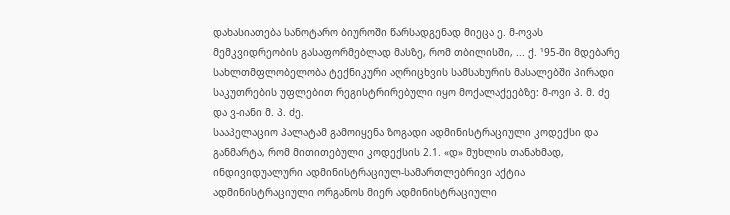დახასიათება სანოტარო ბიუროში წარსადგენად მიეცა ე. მ-ოვას მემკვიდრეობის გასაფორმებლად მასზე, რომ თბილისში, ... ქ. ¹95-ში მდებარე სახლთმფლობელობა ტექნიკური აღრიცხვის სამსახურის მასალებში პირადი საკუთრების უფლებით რეგისტრირებული იყო მოქალაქეებზე: მ-ოვი პ. მ. ძე და ვ-იანი მ. პ. ძე.
სააპელაციო პალატამ გამოიყენა ზოგადი ადმინისტრაციული კოდექსი და განმარტა, რომ მითითებული კოდექსის 2.1. «დ» მუხლის თანახმად, ინდივიდუალური ადმინისტრაციულ-სამართლებრივი აქტია ადმინისტრაციული ორგანოს მიერ ადმინისტრაციული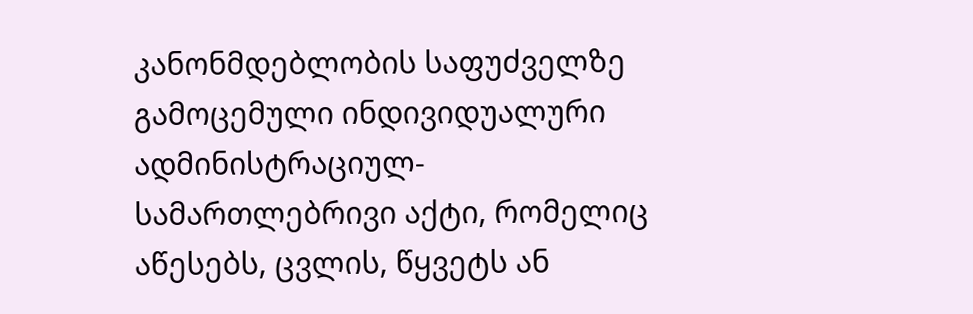კანონმდებლობის საფუძველზე გამოცემული ინდივიდუალური ადმინისტრაციულ-სამართლებრივი აქტი, რომელიც აწესებს, ცვლის, წყვეტს ან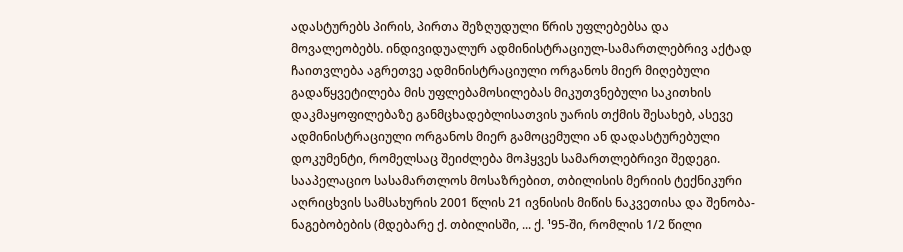ადასტურებს პირის, პირთა შეზღუდული წრის უფლებებსა და მოვალეობებს. ინდივიდუალურ ადმინისტრაციულ-სამართლებრივ აქტად ჩაითვლება აგრეთვე ადმინისტრაციული ორგანოს მიერ მიღებული გადაწყვეტილება მის უფლებამოსილებას მიკუთვნებული საკითხის დაკმაყოფილებაზე განმცხადებლისათვის უარის თქმის შესახებ, ასევე ადმინისტრაციული ორგანოს მიერ გამოცემული ან დადასტურებული დოკუმენტი, რომელსაც შეიძლება მოჰყვეს სამართლებრივი შედეგი.
სააპელაციო სასამართლოს მოსაზრებით, თბილისის მერიის ტექნიკური აღრიცხვის სამსახურის 2001 წლის 21 ივნისის მიწის ნაკვეთისა და შენობა-ნაგებობების (მდებარე ქ. თბილისში, ... ქ. ¹95-ში, რომლის 1/2 წილი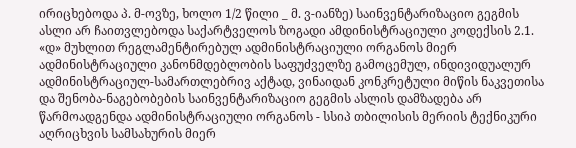ირიცხებოდა პ. მ-ოვზე, ხოლო 1/2 წილი _ მ. ვ-იანზე) საინვენტარიზაციო გეგმის ასლი არ ჩაითვლებოდა საქარტველოს ზოგადი ამდინისტრაციული კოდექსის 2.1. «დ» მუხლით რეგლამენტირებულ ადმინისტრაციული ორგანოს მიერ ადმინისტრაციული კანონმდებლობის საფუძველზე გამოცემულ, ინდივიდუალურ ადმინისტრაციულ-სამართლებრივ აქტად, ვინაიდან კონკრეტული მიწის ნაკვეთისა და შენობა-ნაგებობების საინვენტარიზაციო გეგმის ასლის დამზადება არ წარმოადგენდა ადმინისტრაციული ორგანოს - სსიპ თბილისის მერიის ტექნიკური აღრიცხვის სამსახურის მიერ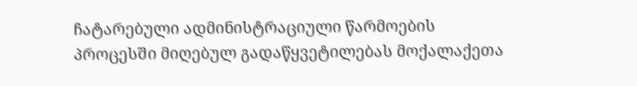ჩატარებული ადმინისტრაციული წარმოების პროცესში მიღებულ გადაწყვეტილებას მოქალაქეთა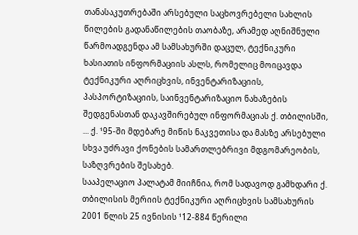თანასაკუთრებაში არსებული საცხოვრებელი სახლის წილების გადანაწილების თაობაზე, არამედ აღნიშნული წარმოადგენდა ამ სამსახურში დაცულ, ტექნიკური ხასიათის ინფორმაციის ასლს, რომელიც მოიცავდა ტექნიკური აღრიცხვის, ინვენტარიზაციის, პასპორტიზაციის, საინვენტარიზაციო ნახაზების შედგენასთან დაკავშირებულ ინფორმაციას ქ. თბილისში, ... ქ. ¹95-ში მდებარე მიწის ნაკვეთისა და მასზე არსებული სხვა უძრავი ქონების სამართლებრივი მდგომარეობის, საზღვრების შესახებ.
სააპელაციო პალატამ მიიჩნია, რომ სადავოდ გამხდარი ქ. თბილისის მერიის ტექნიკური აღრიცხვის სამსახურის 2001 წლის 25 ივნისის ¹12-884 წერილი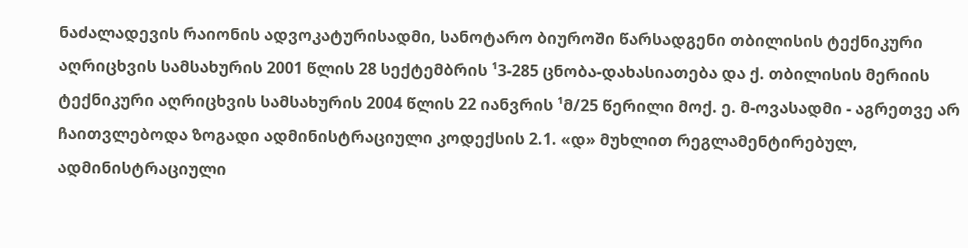ნაძალადევის რაიონის ადვოკატურისადმი, სანოტარო ბიუროში წარსადგენი თბილისის ტექნიკური აღრიცხვის სამსახურის 2001 წლის 28 სექტემბრის ¹3-285 ცნობა-დახასიათება და ქ. თბილისის მერიის ტექნიკური აღრიცხვის სამსახურის 2004 წლის 22 იანვრის ¹მ/25 წერილი მოქ. ე. მ-ოვასადმი - აგრეთვე არ ჩაითვლებოდა ზოგადი ადმინისტრაციული კოდექსის 2.1. «დ» მუხლით რეგლამენტირებულ, ადმინისტრაციული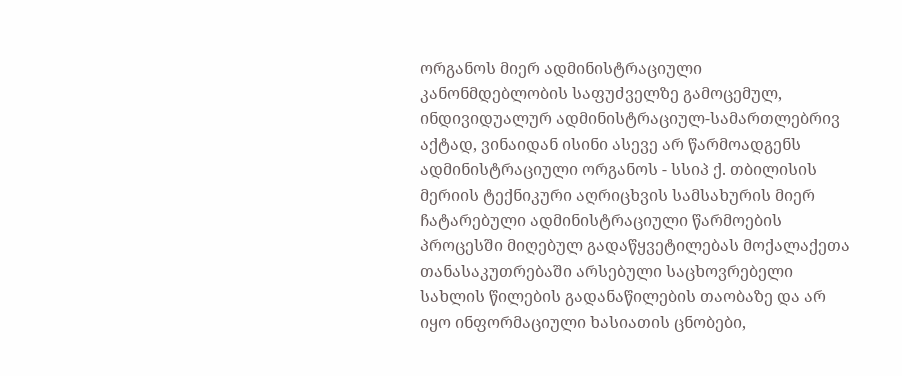ორგანოს მიერ ადმინისტრაციული კანონმდებლობის საფუძველზე გამოცემულ, ინდივიდუალურ ადმინისტრაციულ-სამართლებრივ აქტად, ვინაიდან ისინი ასევე არ წარმოადგენს ადმინისტრაციული ორგანოს - სსიპ ქ. თბილისის მერიის ტექნიკური აღრიცხვის სამსახურის მიერ ჩატარებული ადმინისტრაციული წარმოების პროცესში მიღებულ გადაწყვეტილებას მოქალაქეთა თანასაკუთრებაში არსებული საცხოვრებელი სახლის წილების გადანაწილების თაობაზე და არ იყო ინფორმაციული ხასიათის ცნობები,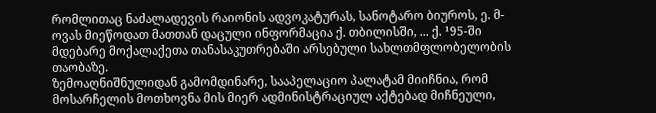რომლითაც ნაძალადევის რაიონის ადვოკატურას, სანოტარო ბიუროს, ე. მ-ოვას მიეწოდათ მათთან დაცული ინფორმაცია ქ. თბილისში, ... ქ. ¹95-ში მდებარე მოქალაქეთა თანასაკუთრებაში არსებული სახლთმფლობელობის თაობაზე.
ზემოაღნიშნულიდან გამომდინარე, სააპელაციო პალატამ მიიჩნია, რომ მოსარჩელის მოთხოვნა მის მიერ ადმინისტრაციულ აქტებად მიჩნეული,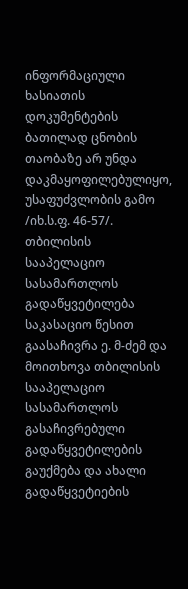ინფორმაციული ხასიათის დოკუმენტების ბათილად ცნობის თაობაზე არ უნდა დაკმაყოფილებულიყო, უსაფუძვლობის გამო /იხ.ს.ფ. 46-57/.
თბილისის სააპელაციო სასამართლოს გადაწყვეტილება საკასაციო წესით გაასაჩივრა ე. მ-ძემ და მოითხოვა თბილისის სააპელაციო სასამართლოს გასაჩივრებული გადაწყვეტილების გაუქმება და ახალი გადაწყვეტიების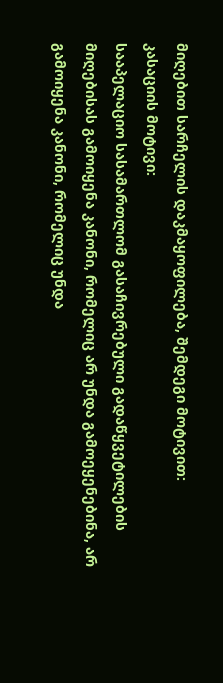მიღებით სარჩელის დაკმაყოფილება, შემდეგი მოტივით:
კასაციის მოტივი:
სააპელაციო სასამართლომ გასაჩივრებული გადაწყვეტილების მიღებისას გამოიყენა კანონი, რომელიც არ უნდა გამოეყენებინა, არ გამოიყენა კანონი, რომელიც უნდა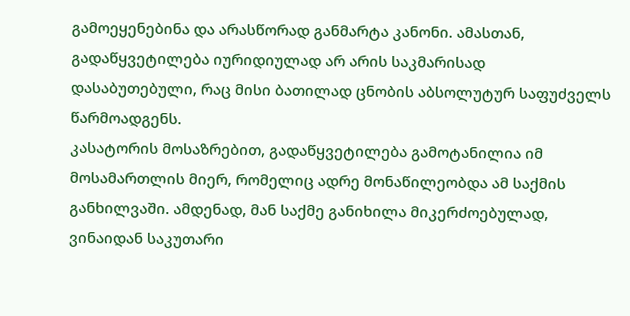გამოეყენებინა და არასწორად განმარტა კანონი. ამასთან, გადაწყვეტილება იურიდიულად არ არის საკმარისად დასაბუთებული, რაც მისი ბათილად ცნობის აბსოლუტურ საფუძველს წარმოადგენს.
კასატორის მოსაზრებით, გადაწყვეტილება გამოტანილია იმ მოსამართლის მიერ, რომელიც ადრე მონაწილეობდა ამ საქმის განხილვაში. ამდენად, მან საქმე განიხილა მიკერძოებულად, ვინაიდან საკუთარი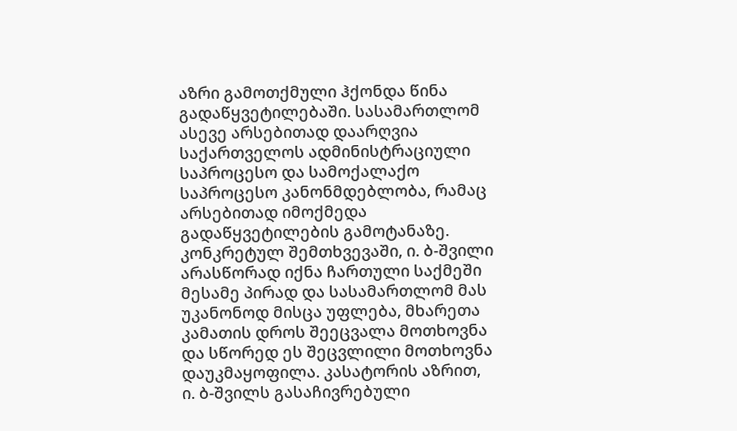აზრი გამოთქმული ჰქონდა წინა გადაწყვეტილებაში. სასამართლომ ასევე არსებითად დაარღვია საქართველოს ადმინისტრაციული საპროცესო და სამოქალაქო საპროცესო კანონმდებლობა, რამაც არსებითად იმოქმედა გადაწყვეტილების გამოტანაზე. კონკრეტულ შემთხვევაში, ი. ბ-შვილი არასწორად იქნა ჩართული საქმეში მესამე პირად და სასამართლომ მას უკანონოდ მისცა უფლება, მხარეთა კამათის დროს შეეცვალა მოთხოვნა და სწორედ ეს შეცვლილი მოთხოვნა დაუკმაყოფილა. კასატორის აზრით, ი. ბ-შვილს გასაჩივრებული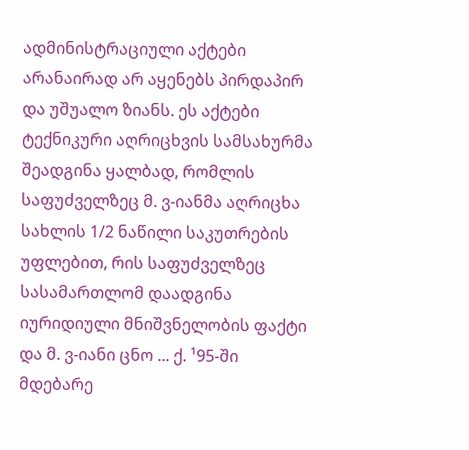ადმინისტრაციული აქტები არანაირად არ აყენებს პირდაპირ და უშუალო ზიანს. ეს აქტები ტექნიკური აღრიცხვის სამსახურმა შეადგინა ყალბად, რომლის საფუძველზეც მ. ვ-იანმა აღრიცხა სახლის 1/2 ნაწილი საკუთრების უფლებით, რის საფუძველზეც სასამართლომ დაადგინა იურიდიული მნიშვნელობის ფაქტი და მ. ვ-იანი ცნო ... ქ. ¹95-ში მდებარე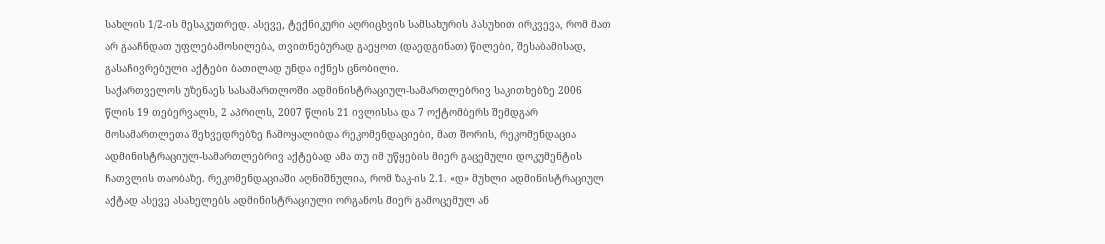სახლის 1/2-ის მესაკუთრედ. ასევე, ტექნიკური აღრიცხვის სამსახურის პასუხით ირკვევა, რომ მათ არ გააჩნდათ უფლებამოსილება, თვითნებურად გაეყოთ (დაედგინათ) წილები, შესაბამისად, გასაჩივრებული აქტები ბათილად უნდა იქნეს ცნობილი.
საქართველოს უზენაეს სასამართლოში ადმინისტრაციულ-სამართლებრივ საკითხებზე 2006 წლის 19 თებერვალს, 2 აპრილს, 2007 წლის 21 ივლისსა და 7 ოქტომბერს შემდგარ მოსამართლეთა შეხვედრებზე ჩამოყალიბდა რეკომენდაციები, მათ შორის, რეკომენდაცია ადმინისტრაციულ-სამართლებრივ აქტებად ამა თუ იმ უწყების მიერ გაცემული დოკუმენტის ჩათვლის თაობაზე. რეკომენდაციაში აღნიშნულია, რომ ზაკ-ის 2.1. «დ» მუხლი ადმინისტრაციულ აქტად ასევე ასახელებს ადმინისტრაციული ორგანოს მიერ გამოცემულ ან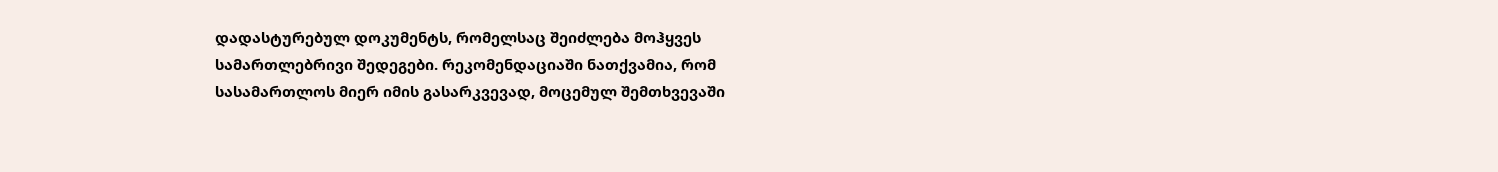დადასტურებულ დოკუმენტს, რომელსაც შეიძლება მოჰყვეს სამართლებრივი შედეგები. რეკომენდაციაში ნათქვამია, რომ სასამართლოს მიერ იმის გასარკვევად, მოცემულ შემთხვევაში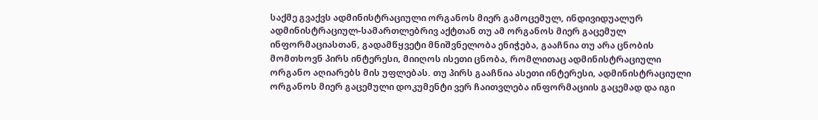საქმე გვაქვს ადმინისტრაციული ორგანოს მიერ გამოცემულ, ინდივიდუალურ ადმინისტრაციულ-სამართლებრივ აქტთან თუ ამ ორგანოს მიერ გაცემულ ინფორმაციასთან, გადამწყვეტი მნიშვნელობა ენიჭება, გააჩნია თუ არა ცნობის მომთხოვნ პირს ინტერესი, მიიღოს ისეთი ცნობა, რომლითაც ადმინისტრაციული ორგანო აღიარებს მის უფლებას. თუ პირს გააჩნია ასეთი ინტერესი, ადმინისტრაციული ორგანოს მიერ გაცემული დოკუმენტი ვერ ჩაითვლება ინფორმაციის გაცემად და იგი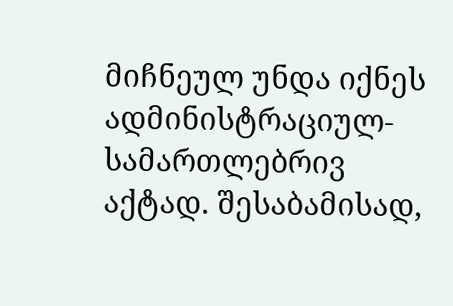მიჩნეულ უნდა იქნეს ადმინისტრაციულ-სამართლებრივ აქტად. შესაბამისად,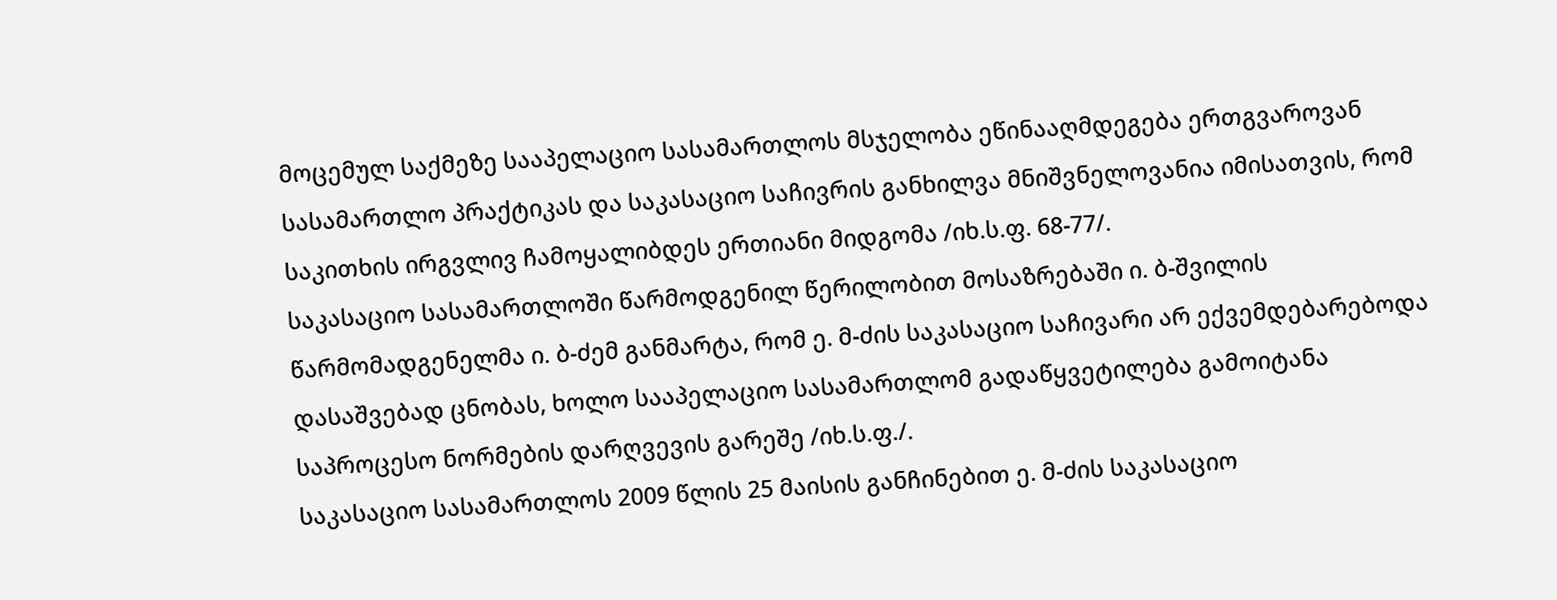მოცემულ საქმეზე სააპელაციო სასამართლოს მსჯელობა ეწინააღმდეგება ერთგვაროვან სასამართლო პრაქტიკას და საკასაციო საჩივრის განხილვა მნიშვნელოვანია იმისათვის, რომ საკითხის ირგვლივ ჩამოყალიბდეს ერთიანი მიდგომა /იხ.ს.ფ. 68-77/.
საკასაციო სასამართლოში წარმოდგენილ წერილობით მოსაზრებაში ი. ბ-შვილის წარმომადგენელმა ი. ბ-ძემ განმარტა, რომ ე. მ-ძის საკასაციო საჩივარი არ ექვემდებარებოდა დასაშვებად ცნობას, ხოლო სააპელაციო სასამართლომ გადაწყვეტილება გამოიტანა საპროცესო ნორმების დარღვევის გარეშე /იხ.ს.ფ./.
საკასაციო სასამართლოს 2009 წლის 25 მაისის განჩინებით ე. მ-ძის საკასაციო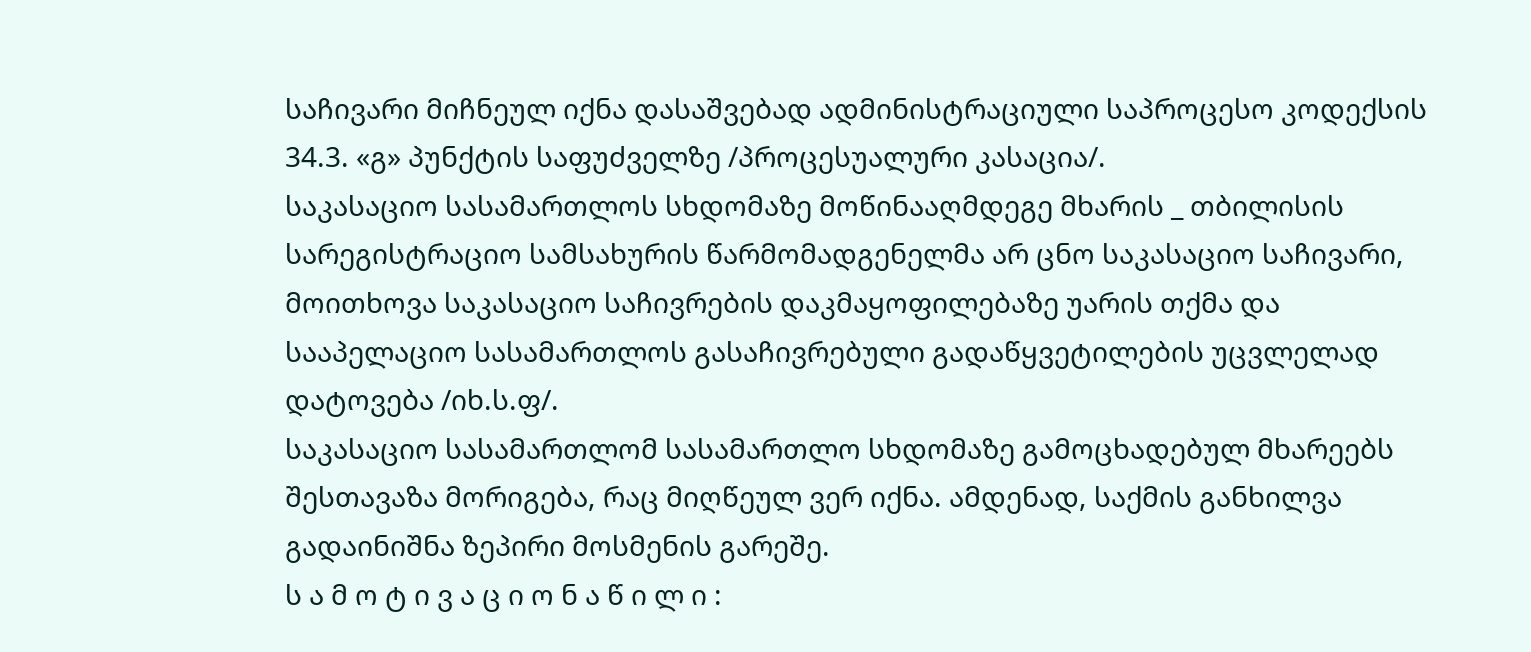საჩივარი მიჩნეულ იქნა დასაშვებად ადმინისტრაციული საპროცესო კოდექსის 34.3. «გ» პუნქტის საფუძველზე /პროცესუალური კასაცია/.
საკასაციო სასამართლოს სხდომაზე მოწინააღმდეგე მხარის _ თბილისის სარეგისტრაციო სამსახურის წარმომადგენელმა არ ცნო საკასაციო საჩივარი, მოითხოვა საკასაციო საჩივრების დაკმაყოფილებაზე უარის თქმა და სააპელაციო სასამართლოს გასაჩივრებული გადაწყვეტილების უცვლელად დატოვება /იხ.ს.ფ/.
საკასაციო სასამართლომ სასამართლო სხდომაზე გამოცხადებულ მხარეებს შესთავაზა მორიგება, რაც მიღწეულ ვერ იქნა. ამდენად, საქმის განხილვა გადაინიშნა ზეპირი მოსმენის გარეშე.
ს ა მ ო ტ ი ვ ა ც ი ო ნ ა წ ი ლ ი :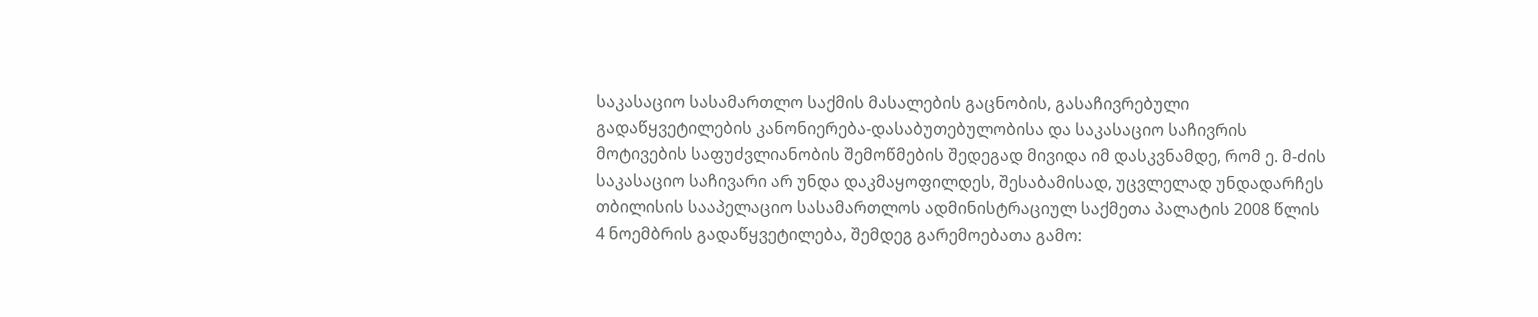საკასაციო სასამართლო საქმის მასალების გაცნობის, გასაჩივრებული გადაწყვეტილების კანონიერება-დასაბუთებულობისა და საკასაციო საჩივრის მოტივების საფუძვლიანობის შემოწმების შედეგად მივიდა იმ დასკვნამდე, რომ ე. მ-ძის საკასაციო საჩივარი არ უნდა დაკმაყოფილდეს, შესაბამისად, უცვლელად უნდადარჩეს თბილისის სააპელაციო სასამართლოს ადმინისტრაციულ საქმეთა პალატის 2008 წლის 4 ნოემბრის გადაწყვეტილება, შემდეგ გარემოებათა გამო: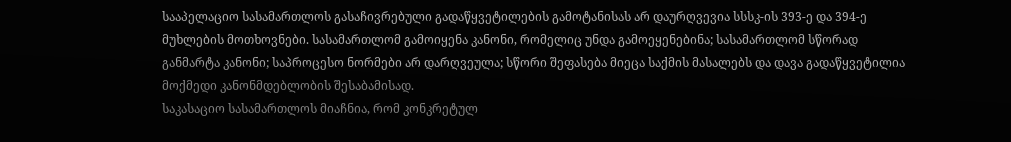სააპელაციო სასამართლოს გასაჩივრებული გადაწყვეტილების გამოტანისას არ დაურღვევია სსსკ-ის 393-ე და 394-ე მუხლების მოთხოვნები. სასამართლომ გამოიყენა კანონი, რომელიც უნდა გამოეყენებინა; სასამართლომ სწორად განმარტა კანონი; საპროცესო ნორმები არ დარღვეულა; სწორი შეფასება მიეცა საქმის მასალებს და დავა გადაწყვეტილია მოქმედი კანონმდებლობის შესაბამისად.
საკასაციო სასამართლოს მიაჩნია, რომ კონკრეტულ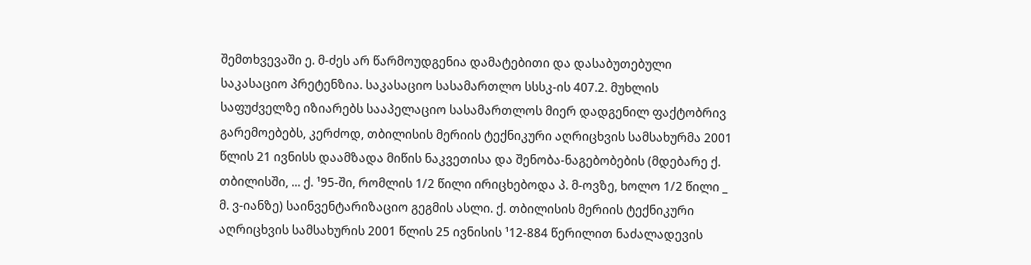შემთხვევაში ე. მ-ძეს არ წარმოუდგენია დამატებითი და დასაბუთებული საკასაციო პრეტენზია. საკასაციო სასამართლო სსსკ-ის 407.2. მუხლის საფუძველზე იზიარებს სააპელაციო სასამართლოს მიერ დადგენილ ფაქტობრივ გარემოებებს, კერძოდ, თბილისის მერიის ტექნიკური აღრიცხვის სამსახურმა 2001 წლის 21 ივნისს დაამზადა მიწის ნაკვეთისა და შენობა-ნაგებობების (მდებარე ქ. თბილისში, ... ქ. ¹95-ში, რომლის 1/2 წილი ირიცხებოდა პ. მ-ოვზე, ხოლო 1/2 წილი _ მ. ვ-იანზე) საინვენტარიზაციო გეგმის ასლი. ქ. თბილისის მერიის ტექნიკური აღრიცხვის სამსახურის 2001 წლის 25 ივნისის ¹12-884 წერილით ნაძალადევის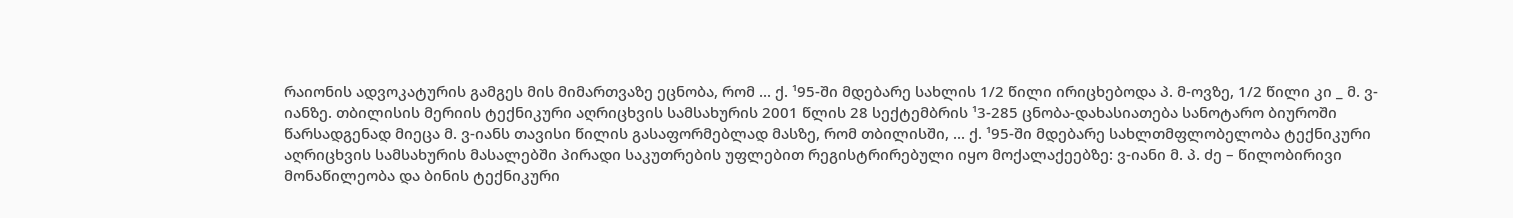რაიონის ადვოკატურის გამგეს მის მიმართვაზე ეცნობა, რომ ... ქ. ¹95-ში მდებარე სახლის 1/2 წილი ირიცხებოდა პ. მ-ოვზე, 1/2 წილი კი _ მ. ვ-იანზე. თბილისის მერიის ტექნიკური აღრიცხვის სამსახურის 2001 წლის 28 სექტემბრის ¹3-285 ცნობა-დახასიათება სანოტარო ბიუროში წარსადგენად მიეცა მ. ვ-იანს თავისი წილის გასაფორმებლად მასზე, რომ თბილისში, ... ქ. ¹95-ში მდებარე სახლთმფლობელობა ტექნიკური აღრიცხვის სამსახურის მასალებში პირადი საკუთრების უფლებით რეგისტრირებული იყო მოქალაქეებზე: ვ-იანი მ. პ. ძე – წილობირივი მონაწილეობა და ბინის ტექნიკური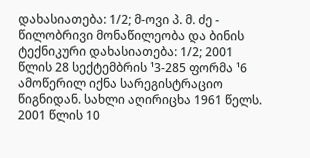დახასიათება: 1/2; მ-ოვი პ. მ. ძე - წილობრივი მონაწილეობა და ბინის ტექნიკური დახასიათება: 1/2; 2001 წლის 28 სექტემბრის ¹3-285 ფორმა ¹6 ამოწერილ იქნა სარეგისტრაციო წიგნიდან. სახლი აღირიცხა 1961 წელს.
2001 წლის 10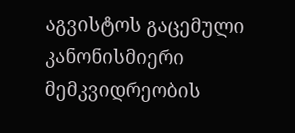აგვისტოს გაცემული კანონისმიერი მემკვიდრეობის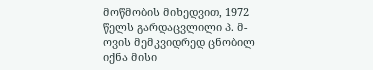მოწმობის მიხედვით, 1972 წელს გარდაცვლილი პ. მ-ოვის მემკვიდრედ ცნობილ იქნა მისი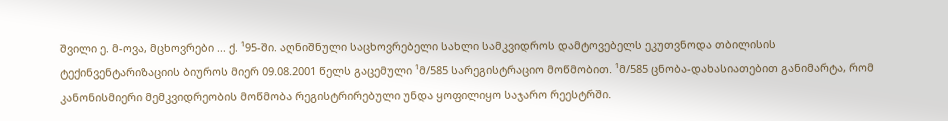შვილი ე. მ-ოვა, მცხოვრები ... ქ. ¹95-ში. აღნიშნული საცხოვრებელი სახლი სამკვიდროს დამტოვებელს ეკუთვნოდა თბილისის ტექინვენტარიზაციის ბიუროს მიერ 09.08.2001 წელს გაცემული ¹მ/585 სარეგისტრაციო მოწმობით. ¹მ/585 ცნობა-დახასიათებით განიმარტა, რომ კანონისმიერი მემკვიდრეობის მოწმობა რეგისტრირებული უნდა ყოფილიყო საჯარო რეესტრში.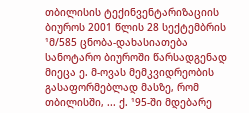თბილისის ტექინვენტარიზაციის ბიუროს 2001 წლის 28 სექტემბრის ¹მ/585 ცნობა-დახასიათება სანოტარო ბიუროში წარსადგენად მიეცა ე. მ-ოვას მემკვიდრეობის გასაფორმებლად მასზე, რომ თბილისში, ... ქ. ¹95-ში მდებარე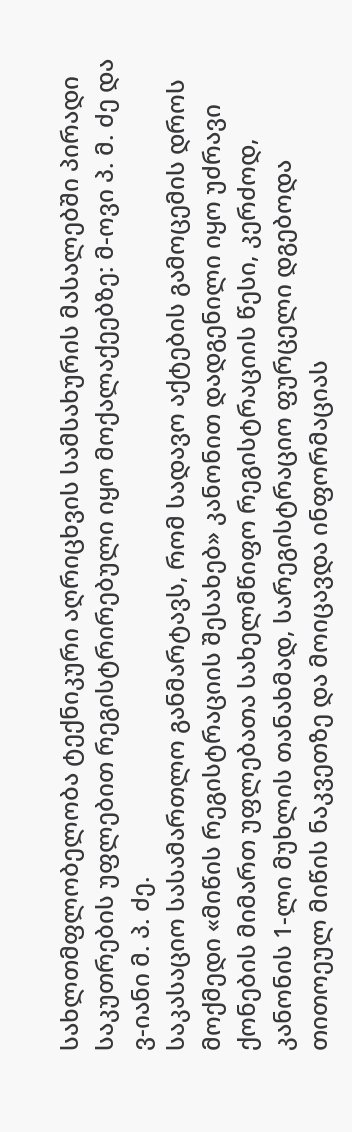სახლთმფლობელობა ტექნიკური აღრიცხვის სამსახურის მასალებში პირადი საკუთრების უფლებით რეგისტრირებული იყო მოქალაქეებზე: მ-ოვი პ. მ. ძე და ვ-იანი მ. პ. ძე.
საკასაციო სასამართლო განმარტავს, რომ სადავო აქტების გამოცემის დროს მოქმედი «მიწის რეგისტრაციის შესახებ» კანონით დადგენილი იყო უძრავი ქონების მიმართ უფლებათა სახელმწიფო რეგისტრაციის წესი, კერძოდ, კანონის 1-ლი მუხლის თანახმად, სარეგისტრაციო ფურცელი დგებოდა თითოეულ მიწის ნაკვეთზე და მოიცავდა ინფორმაციას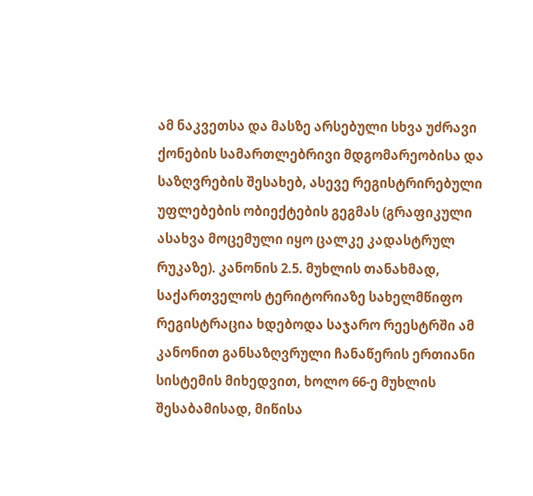ამ ნაკვეთსა და მასზე არსებული სხვა უძრავი ქონების სამართლებრივი მდგომარეობისა და საზღვრების შესახებ, ასევე რეგისტრირებული უფლებების ობიექტების გეგმას (გრაფიკული ასახვა მოცემული იყო ცალკე კადასტრულ რუკაზე). კანონის 2.5. მუხლის თანახმად, საქართველოს ტერიტორიაზე სახელმწიფო რეგისტრაცია ხდებოდა საჯარო რეესტრში ამ კანონით განსაზღვრული ჩანაწერის ერთიანი სისტემის მიხედვით, ხოლო 66-ე მუხლის შესაბამისად, მიწისა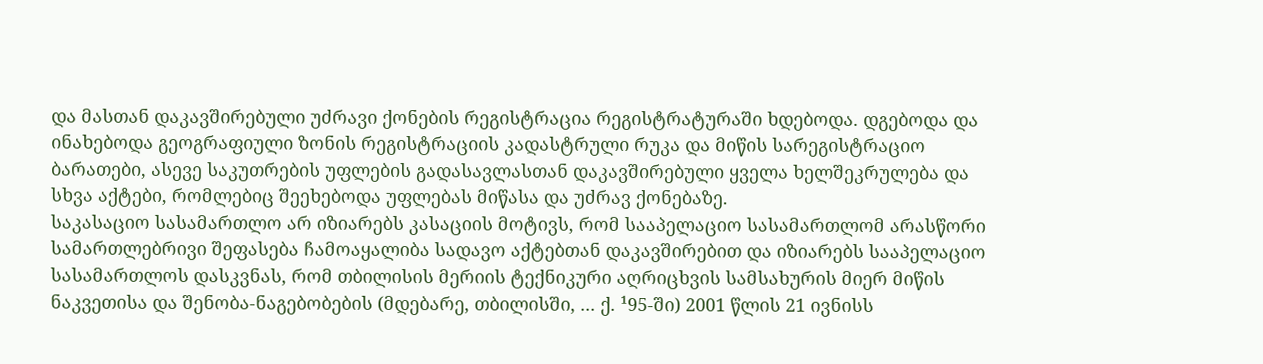და მასთან დაკავშირებული უძრავი ქონების რეგისტრაცია რეგისტრატურაში ხდებოდა. დგებოდა და ინახებოდა გეოგრაფიული ზონის რეგისტრაციის კადასტრული რუკა და მიწის სარეგისტრაციო ბარათები, ასევე საკუთრების უფლების გადასავლასთან დაკავშირებული ყველა ხელშეკრულება და სხვა აქტები, რომლებიც შეეხებოდა უფლებას მიწასა და უძრავ ქონებაზე.
საკასაციო სასამართლო არ იზიარებს კასაციის მოტივს, რომ სააპელაციო სასამართლომ არასწორი სამართლებრივი შეფასება ჩამოაყალიბა სადავო აქტებთან დაკავშირებით და იზიარებს სააპელაციო სასამართლოს დასკვნას, რომ თბილისის მერიის ტექნიკური აღრიცხვის სამსახურის მიერ მიწის ნაკვეთისა და შენობა-ნაგებობების (მდებარე, თბილისში, ... ქ. ¹95-ში) 2001 წლის 21 ივნისს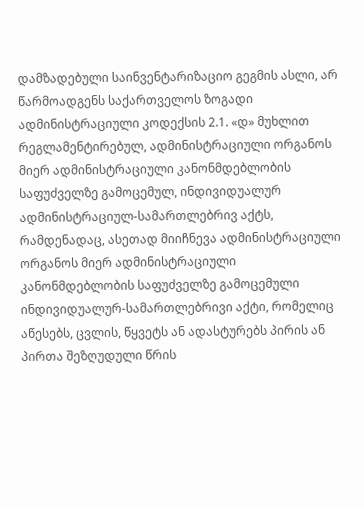დამზადებული საინვენტარიზაციო გეგმის ასლი, არ წარმოადგენს საქართველოს ზოგადი ადმინისტრაციული კოდექსის 2.1. «დ» მუხლით რეგლამენტირებულ, ადმინისტრაციული ორგანოს მიერ ადმინისტრაციული კანონმდებლობის საფუძველზე გამოცემულ, ინდივიდუალურ ადმინისტრაციულ-სამართლებრივ აქტს, რამდენადაც, ასეთად მიიჩნევა ადმინისტრაციული ორგანოს მიერ ადმინისტრაციული კანონმდებლობის საფუძველზე გამოცემული ინდივიდუალურ-სამართლებრივი აქტი, რომელიც აწესებს, ცვლის, წყვეტს ან ადასტურებს პირის ან პირთა შეზღუდული წრის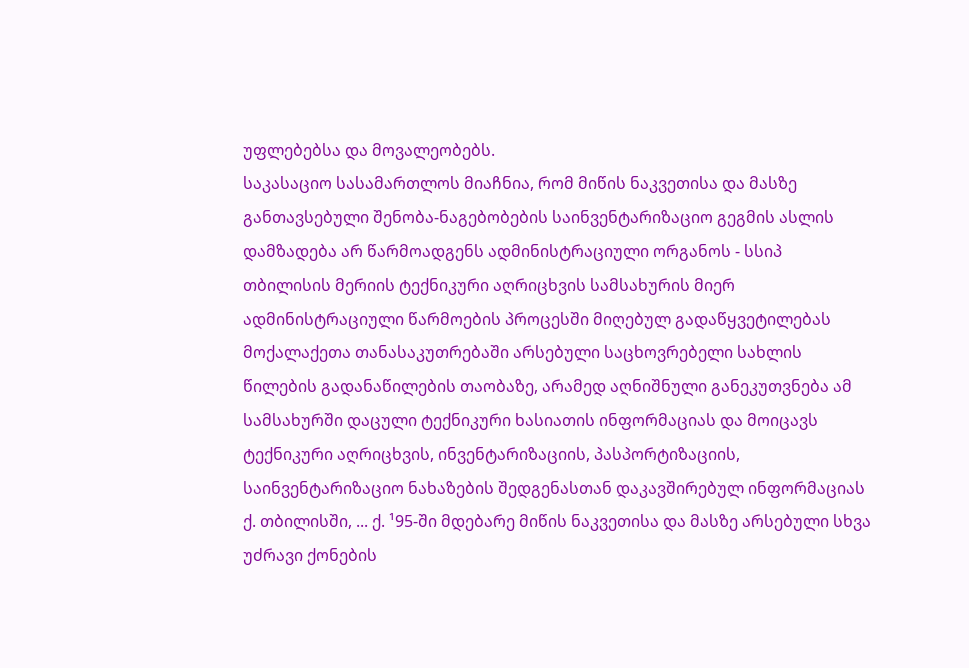უფლებებსა და მოვალეობებს.
საკასაციო სასამართლოს მიაჩნია, რომ მიწის ნაკვეთისა და მასზე განთავსებული შენობა-ნაგებობების საინვენტარიზაციო გეგმის ასლის დამზადება არ წარმოადგენს ადმინისტრაციული ორგანოს - სსიპ თბილისის მერიის ტექნიკური აღრიცხვის სამსახურის მიერ ადმინისტრაციული წარმოების პროცესში მიღებულ გადაწყვეტილებას მოქალაქეთა თანასაკუთრებაში არსებული საცხოვრებელი სახლის წილების გადანაწილების თაობაზე, არამედ აღნიშნული განეკუთვნება ამ სამსახურში დაცული ტექნიკური ხასიათის ინფორმაციას და მოიცავს ტექნიკური აღრიცხვის, ინვენტარიზაციის, პასპორტიზაციის, საინვენტარიზაციო ნახაზების შედგენასთან დაკავშირებულ ინფორმაციას ქ. თბილისში, ... ქ. ¹95-ში მდებარე მიწის ნაკვეთისა და მასზე არსებული სხვა უძრავი ქონების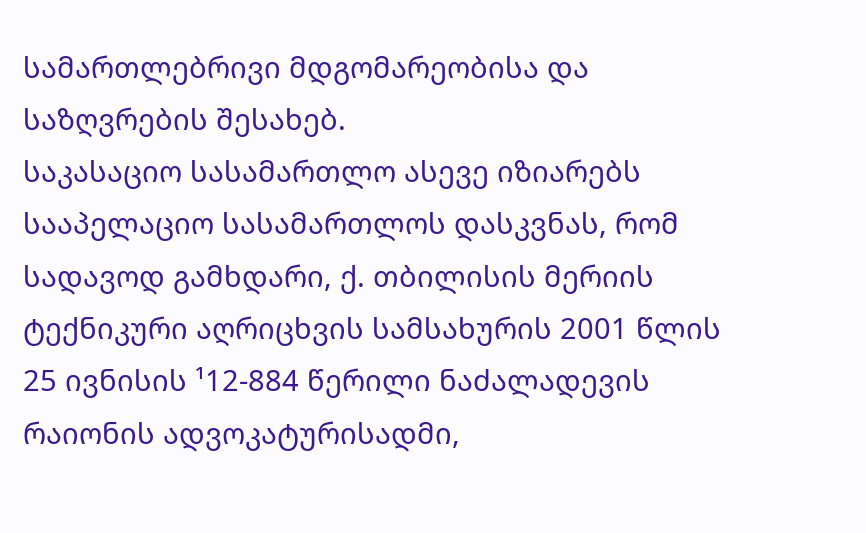სამართლებრივი მდგომარეობისა და საზღვრების შესახებ.
საკასაციო სასამართლო ასევე იზიარებს სააპელაციო სასამართლოს დასკვნას, რომ სადავოდ გამხდარი, ქ. თბილისის მერიის ტექნიკური აღრიცხვის სამსახურის 2001 წლის 25 ივნისის ¹12-884 წერილი ნაძალადევის რაიონის ადვოკატურისადმი,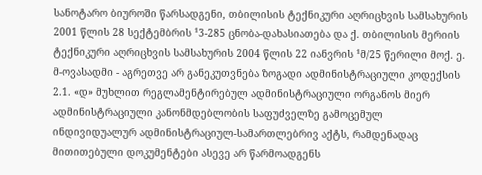სანოტარო ბიუროში წარსადგენი, თბილისის ტექნიკური აღრიცხვის სამსახურის 2001 წლის 28 სექტემბრის ¹3-285 ცნობა-დახასიათება და ქ. თბილისის მერიის ტექნიკური აღრიცხვის სამსახურის 2004 წლის 22 იანვრის ¹მ/25 წერილი მოქ. ე. მ-ოვასადმი - აგრეთვე არ განეკუთვნება ზოგადი ადმინისტრაციული კოდექსის 2.1. «დ» მუხლით რეგლამენტირებულ ადმინისტრაციული ორგანოს მიერ ადმინისტრაციული კანონმდებლობის საფუძველზე გამოცემულ ინდივიდუალურ ადმინისტრაციულ-სამართლებრივ აქტს, რამდენადაც მითითებული დოკუმენტები ასევე არ წარმოადგენს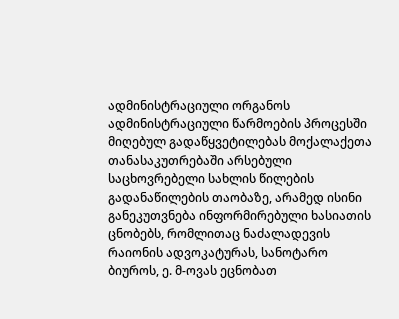ადმინისტრაციული ორგანოს ადმინისტრაციული წარმოების პროცესში მიღებულ გადაწყვეტილებას მოქალაქეთა თანასაკუთრებაში არსებული საცხოვრებელი სახლის წილების გადანაწილების თაობაზე, არამედ ისინი განეკუთვნება ინფორმირებული ხასიათის ცნობებს, რომლითაც ნაძალადევის რაიონის ადვოკატურას, სანოტარო ბიუროს, ე. მ-ოვას ეცნობათ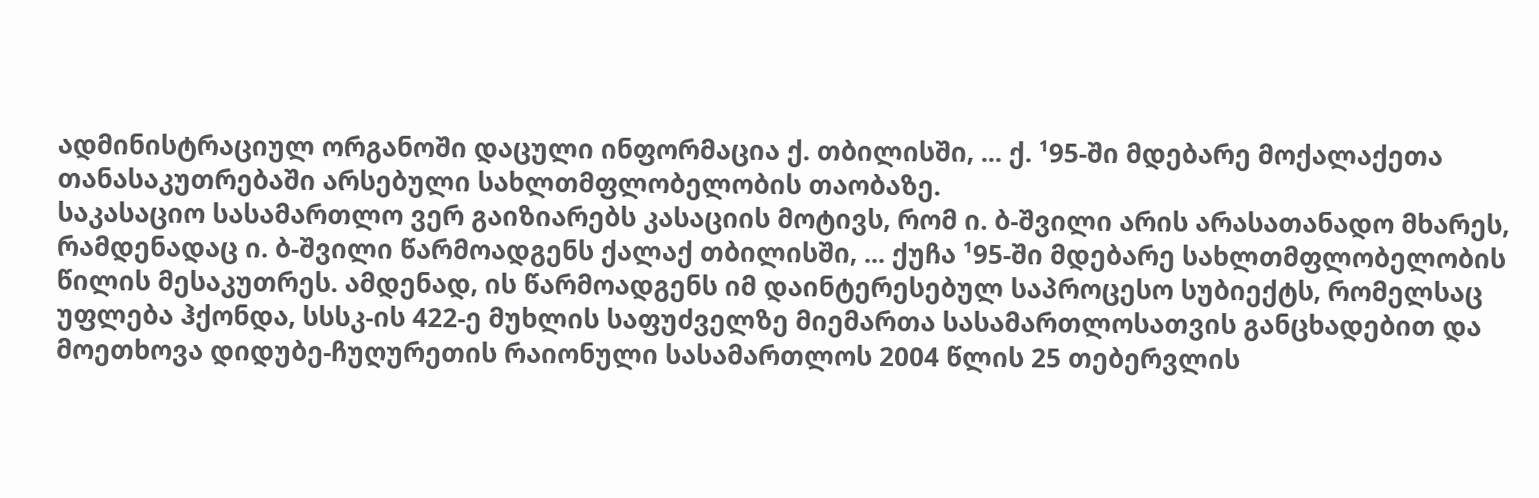ადმინისტრაციულ ორგანოში დაცული ინფორმაცია ქ. თბილისში, ... ქ. ¹95-ში მდებარე მოქალაქეთა თანასაკუთრებაში არსებული სახლთმფლობელობის თაობაზე.
საკასაციო სასამართლო ვერ გაიზიარებს კასაციის მოტივს, რომ ი. ბ-შვილი არის არასათანადო მხარეს, რამდენადაც ი. ბ-შვილი წარმოადგენს ქალაქ თბილისში, ... ქუჩა ¹95-ში მდებარე სახლთმფლობელობის წილის მესაკუთრეს. ამდენად, ის წარმოადგენს იმ დაინტერესებულ საპროცესო სუბიექტს, რომელსაც უფლება ჰქონდა, სსსკ-ის 422-ე მუხლის საფუძველზე მიემართა სასამართლოსათვის განცხადებით და მოეთხოვა დიდუბე-ჩუღურეთის რაიონული სასამართლოს 2004 წლის 25 თებერვლის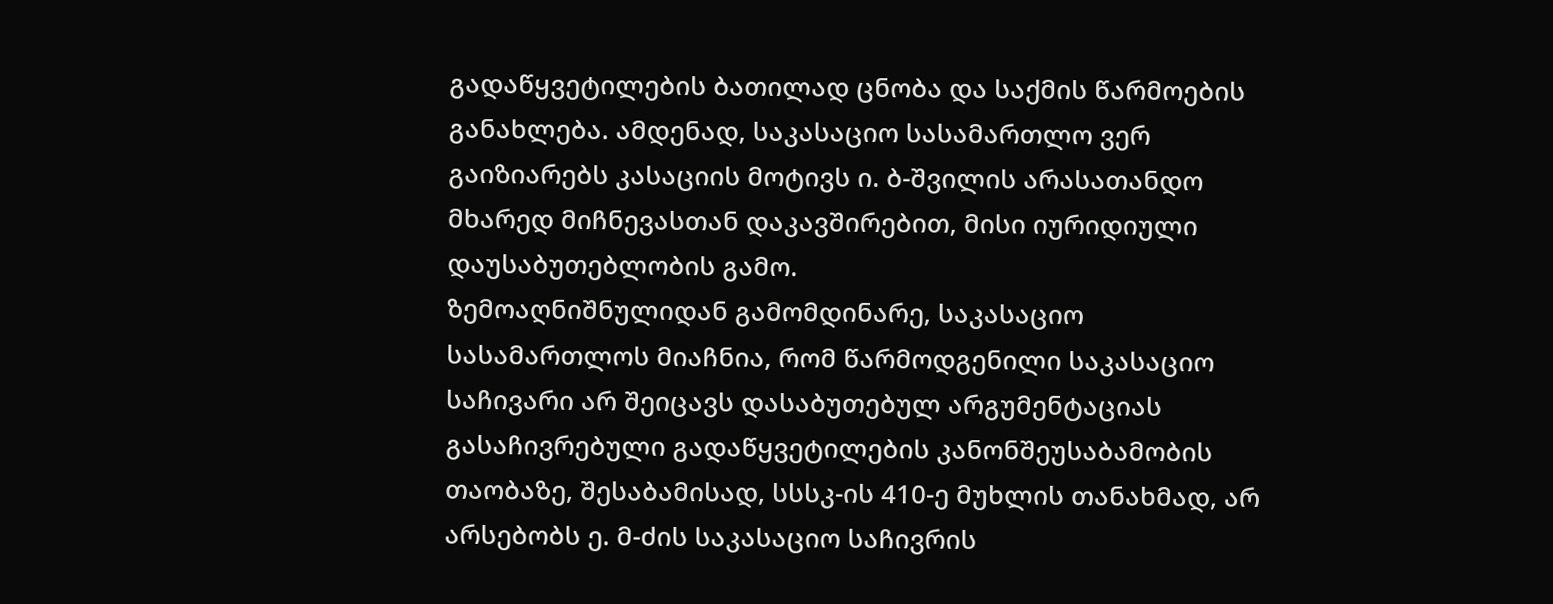გადაწყვეტილების ბათილად ცნობა და საქმის წარმოების განახლება. ამდენად, საკასაციო სასამართლო ვერ გაიზიარებს კასაციის მოტივს ი. ბ-შვილის არასათანდო მხარედ მიჩნევასთან დაკავშირებით, მისი იურიდიული დაუსაბუთებლობის გამო.
ზემოაღნიშნულიდან გამომდინარე, საკასაციო სასამართლოს მიაჩნია, რომ წარმოდგენილი საკასაციო საჩივარი არ შეიცავს დასაბუთებულ არგუმენტაციას გასაჩივრებული გადაწყვეტილების კანონშეუსაბამობის თაობაზე, შესაბამისად, სსსკ-ის 410-ე მუხლის თანახმად, არ არსებობს ე. მ-ძის საკასაციო საჩივრის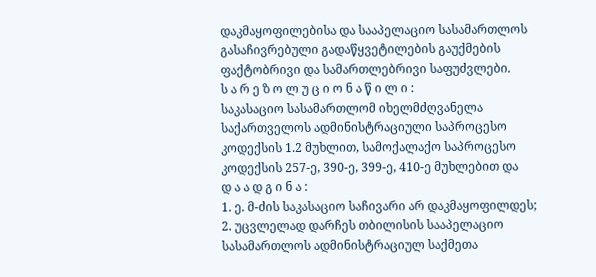დაკმაყოფილებისა და სააპელაციო სასამართლოს გასაჩივრებული გადაწყვეტილების გაუქმების ფაქტობრივი და სამართლებრივი საფუძვლები.
ს ა რ ე ზ ო ლ უ ც ი ო ნ ა წ ი ლ ი :
საკასაციო სასამართლომ იხელმძღვანელა საქართველოს ადმინისტრაციული საპროცესო კოდექსის 1.2 მუხლით, სამოქალაქო საპროცესო კოდექსის 257-ე, 390-ე, 399-ე, 410-ე მუხლებით და
დ ა ა დ გ ი ნ ა :
1. ე. მ-ძის საკასაციო საჩივარი არ დაკმაყოფილდეს;
2. უცვლელად დარჩეს თბილისის სააპელაციო სასამართლოს ადმინისტრაციულ საქმეთა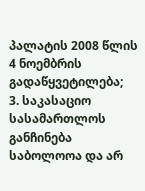პალატის 2008 წლის 4 ნოემბრის გადაწყვეტილება;
3. საკასაციო სასამართლოს განჩინება საბოლოოა და არ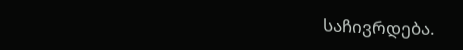საჩივრდება.